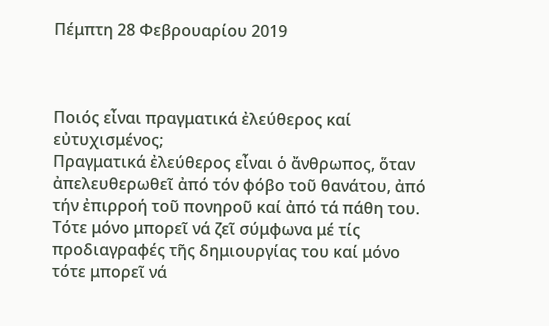Πέμπτη 28 Φεβρουαρίου 2019



Ποιός εἶναι πραγματικά ἐλεύθερος καί εὐτυχισμένος;
Πραγματικά ἐλεύθερος εἶναι ὁ ἄνθρωπος, ὅταν ἀπελευθερωθεῖ ἀπό τόν φόβο τοῦ θανάτου, ἀπό τήν ἐπιρροή τοῦ πονηροῦ καί ἀπό τά πάθη του. Τότε μόνο μπορεῖ νά ζεῖ σύμφωνα μέ τίς προδιαγραφές τῆς δημιουργίας του καί μόνο τότε μπορεῖ νά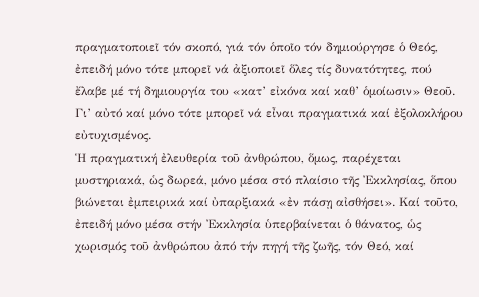πραγματοποιεῖ τόν σκοπό, γιά τόν ὁποῖο τόν δημιούργησε ὁ Θεός, ἐπειδή μόνο τότε μπορεῖ νά ἀξιοποιεῖ ὅλες τίς δυνατότητες, πού ἔλαβε μέ τή δημιουργία του «κατ’ εἰκόνα καί καθ’ ὁμοίωσιν» Θεοῦ. Γι’ αὐτό καί μόνο τότε μπορεῖ νά εἶναι πραγματικά καί ἐξολοκλήρου εὐτυχισμένος.
Ἡ πραγματική ἐλευθερία τοῦ ἀνθρώπου, ὅμως, παρέχεται μυστηριακά, ὡς δωρεά, μόνο μέσα στό πλαίσιο τῆς Ἐκκλησίας, ὅπου βιώνεται ἐμπειρικά καί ὐπαρξιακά «ἐν πάσῃ αἰσθήσει». Καί τοῦτο, ἐπειδή μόνο μέσα στήν Ἐκκλησία ὑπερβαίνεται ὁ θάνατος, ὡς χωρισμός τοῦ ἀνθρώπου ἀπό τήν πηγή τῆς ζωῆς, τόν Θεό, καί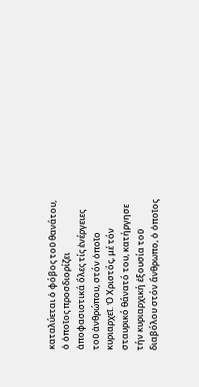καταλύεται ὁ φόβος τοῦ θανάτου, ὁ ὁποῖος προσδιορίζει ἀποφασιστικά ὅλες τίς ἐνέργειες τοῦ ἀνθρώπου, στόν ὁποῖο κυριαρχεῖ. Ὁ Χριστός, μέ τόν σταυρικό θάνατό του, κατήργησε τήν κυριαρχική ἐξουσία τοῦ διαβόλου στόν ἄνθρωπο, ὁ ὁποῖος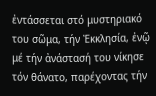ἐντάσσεται στό μυστηριακό του σῶμα, τήν Ἐκκλησία, ἐνῷ μέ τήν ἀνάστασή του νίκησε τόν θάνατο, παρέχοντας τήν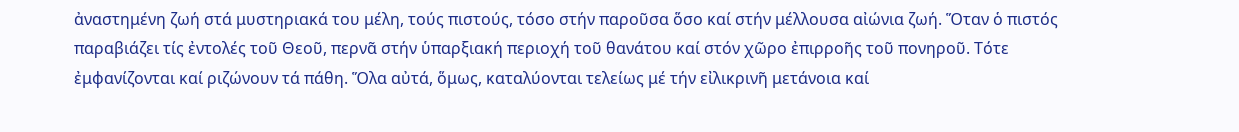ἀναστημένη ζωή στά μυστηριακά του μέλη, τούς πιστούς, τόσο στήν παροῦσα ὅσο καί στήν μέλλουσα αἰώνια ζωή. Ὅταν ὁ πιστός παραβιάζει τίς ἐντολές τοῦ Θεοῦ, περνᾶ στήν ὑπαρξιακή περιοχή τοῦ θανάτου καί στόν χῶρο ἐπιρροῆς τοῦ πονηροῦ. Τότε ἐμφανίζονται καί ριζώνουν τά πάθη. Ὅλα αὐτά, ὅμως, καταλύονται τελείως μέ τήν εἰλικρινῆ μετάνοια καί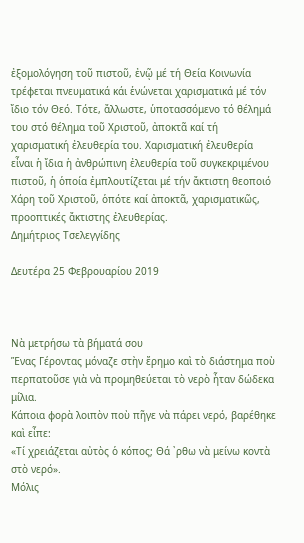ἐξομολόγηση τοῦ πιστοῦ, ἐνῷ μέ τή Θεία Κοινωνία τρέφεται πνευματικά κάι ἑνώνεται χαρισματικά μέ τόν ἴδιο τόν Θεό. Τότε, ἄλλωστε, ὑποτασσόμενο τό θέλημά του στό θέλημα τοῦ Χριστοῦ, ἀποκτᾶ καί τή χαρισματική ἐλευθερία του. Χαρισματική ἐλευθερία εἶναι ἡ ἴδια ἡ ἀνθρώπινη ἐλευθερία τοῦ συγκεκριμένου πιστοῦ, ἡ ὁποία ἐμπλουτίζεται μέ τήν ἄκτιστη θεοποιό Χάρη τοῦ Χριστοῦ, ὁπότε καί ἀποκτᾶ, χαρισματικῶς, προοπτικές ἄκτιστης ἐλευθερίας.
Δημήτριος Τσελεγγίδης

Δευτέρα 25 Φεβρουαρίου 2019



Nὰ μετρήσω τὰ βήματά σου
Ἕνας Γέροντας μόναζε στὴν ἔρημο καὶ τὸ διάστημα ποὺ περπατοῦσε γιὰ νὰ προμηθεύεται τὸ νερὸ ἦταν δώδεκα μίλια.
Κάποια φορὰ λοιπὸν ποὺ πῆγε νὰ πάρει νερό, βαρέθηκε καὶ εἶπε:
«Τί χρειάζεται αὐτὸς ὁ κόπος; Θά ᾿ρθω νὰ μείνω κοντὰ στὸ νερό».
Μόλις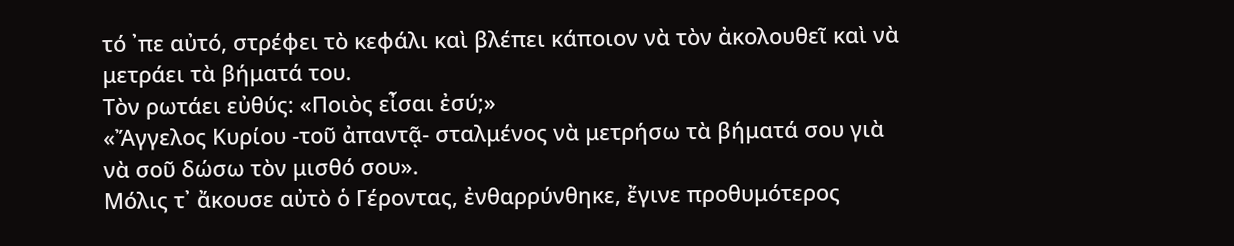τό ᾿πε αὐτό, στρέφει τὸ κεφάλι καὶ βλέπει κάποιον νὰ τὸν ἀκολουθεῖ καὶ νὰ μετράει τὰ βήματά του.
Τὸν ρωτάει εὐθύς: «Ποιὸς εἶσαι ἐσύ;»
«Ἄγγελος Κυρίου -τοῦ ἀπαντᾷ- σταλμένος νὰ μετρήσω τὰ βήματά σου γιὰ νὰ σοῦ δώσω τὸν μισθό σου».
Μόλις τ᾿ ἄκουσε αὐτὸ ὁ Γέροντας, ἐνθαρρύνθηκε, ἔγινε προθυμότερος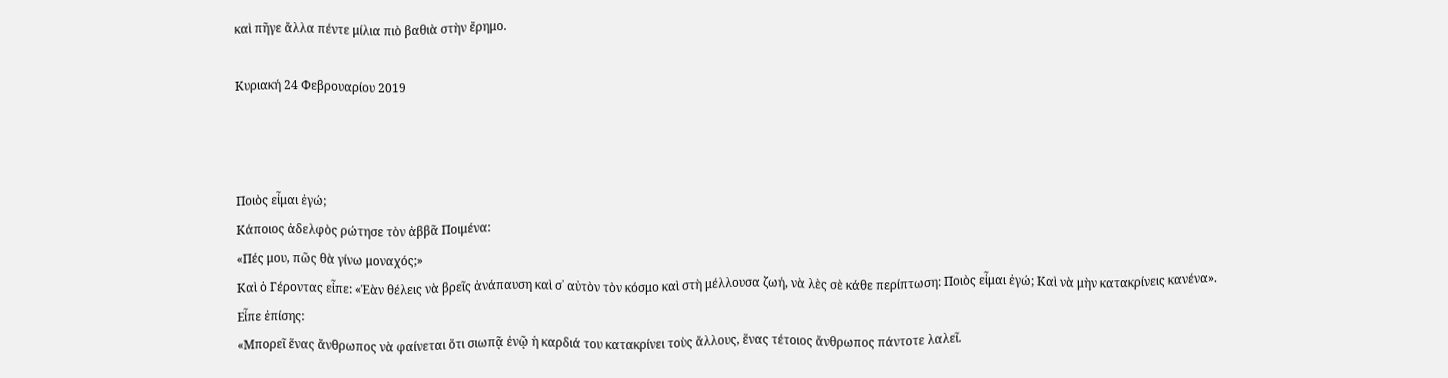καὶ πῆγε ἄλλα πέντε μίλια πιὸ βαθιὰ στὴν ἔρημο.

Κυριακή 24 Φεβρουαρίου 2019



Ποιὸς εἶμαι ἐγώ;
Κάποιος ἀδελφὸς ρώτησε τὸν ἀββᾶ Ποιμένα:
«Πές μου, πῶς θὰ γίνω μοναχός;»
Καὶ ὁ Γέροντας εἶπε: «Ἐὰν θέλεις νὰ βρεῖς ἀνάπαυση καὶ σ᾿ αὐτὸν τὸν κόσμο καὶ στὴ μέλλουσα ζωή, νὰ λὲς σὲ κάθε περίπτωση: Ποιὸς εἶμαι ἐγώ; Καὶ νὰ μὴν κατακρίνεις κανένα».
Εἶπε ἐπίσης:
«Μπορεῖ ἕνας ἄνθρωπος νὰ φαίνεται ὅτι σιωπᾷ ἐνῷ ἡ καρδιά του κατακρίνει τοὺς ἄλλους, ἕνας τέτοιος ἄνθρωπος πάντοτε λαλεῖ.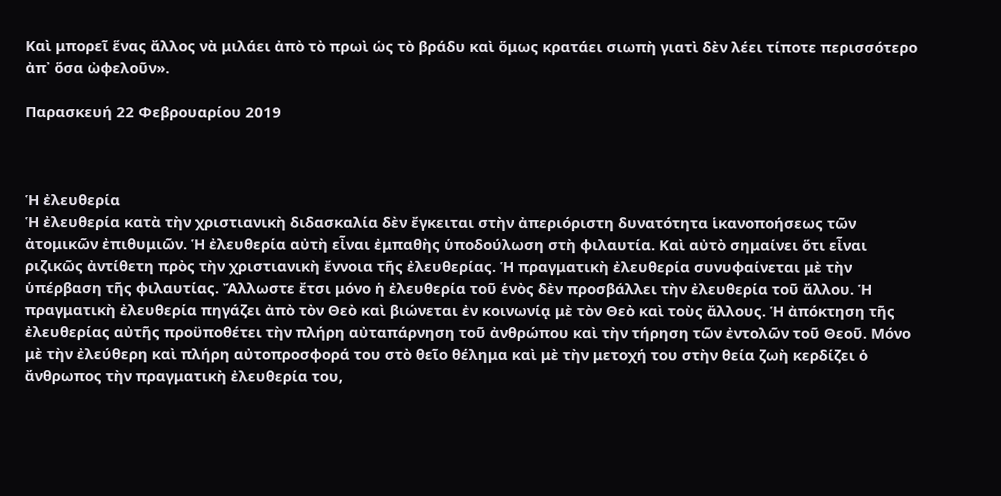Καὶ μπορεῖ ἕνας ἄλλος νὰ μιλάει ἀπὸ τὸ πρωὶ ὡς τὸ βράδυ καὶ ὅμως κρατάει σιωπὴ γιατὶ δὲν λέει τίποτε περισσότερο ἀπ᾿ ὅσα ὠφελοῦν».

Παρασκευή 22 Φεβρουαρίου 2019



Ἡ ἐλευθερία
Ἡ ἐλευθερία κατὰ τὴν χριστιανικὴ διδασκαλία δὲν ἔγκειται στὴν ἀπεριόριστη δυνατότητα ἱκανοποήσεως τῶν ἀτομικῶν ἐπιθυμιῶν. Ἡ ἐλευθερία αὐτὴ εἶναι ἐμπαθὴς ὑποδούλωση στὴ φιλαυτία. Καὶ αὐτὸ σημαίνει ὅτι εἶναι ριζικῶς ἀντίθετη πρὸς τὴν χριστιανικὴ ἔννοια τῆς ἐλευθερίας. Ἡ πραγματικὴ ἐλευθερία συνυφαίνεται μὲ τὴν ὑπέρβαση τῆς φιλαυτίας. Ἄλλωστε ἔτσι μόνο ἡ ἐλευθερία τοῦ ἑνὸς δὲν προσβάλλει τὴν ἐλευθερία τοῦ ἄλλου. Ἡ πραγματικὴ ἐλευθερία πηγάζει ἀπὸ τὸν Θεὸ καὶ βιώνεται ἐν κοινωνίᾳ μὲ τὸν Θεὸ καὶ τοὺς ἄλλους. Ἡ ἀπόκτηση τῆς ἐλευθερίας αὐτῆς προϋποθέτει τὴν πλήρη αὐταπάρνηση τοῦ ἀνθρώπου καὶ τὴν τήρηση τῶν ἐντολῶν τοῦ Θεοῦ. Μόνο μὲ τὴν ἐλεύθερη καὶ πλήρη αὐτοπροσφορά του στὸ θεῖο θέλημα καὶ μὲ τὴν μετοχή του στὴν θεία ζωὴ κερδίζει ὁ ἄνθρωπος τὴν πραγματικὴ ἐλευθερία του,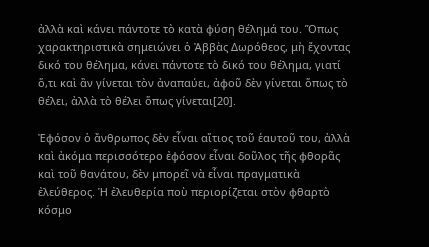ἀλλὰ καὶ κάνει πάντοτε τὸ κατὰ φύση θέλημά του. Ὅπως χαρακτηριστικὰ σημειώνει ὁ Ἀββὰς Δωρόθεος, μὴ ἔχοντας δικό του θέλημα, κάνει πάντοτε τὸ δικό του θέλημα, γιατί ὅ,τι καὶ ἂν γίνεται τὸν ἀναπαύει, ἀφοῦ δὲν γίνεται ὅπως τὸ θέλει, ἀλλὰ τὸ θέλει ὅπως γίνεται[20].

Ἐφόσον ὁ ἄνθρωπος δὲν εἶναι αἴτιος τοῦ ἑαυτοῦ του, ἀλλὰ καὶ ἀκόμα περισσότερο ἐφόσον εἶναι δοῦλος τῆς φθορᾶς καὶ τοῦ θανάτου, δὲν μπορεῖ νὰ εἶναι πραγματικὰ ἐλεύθερος. Ἡ ἐλευθερία ποὺ περιορίζεται στὸν φθαρτὸ κόσμο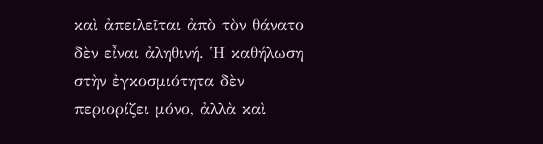καὶ ἀπειλεῖται ἀπὸ τὸν θάνατο δὲν εἶναι ἀληθινή. Ἡ καθήλωση στὴν ἐγκοσμιότητα δὲν περιορίζει μόνο, ἀλλὰ καὶ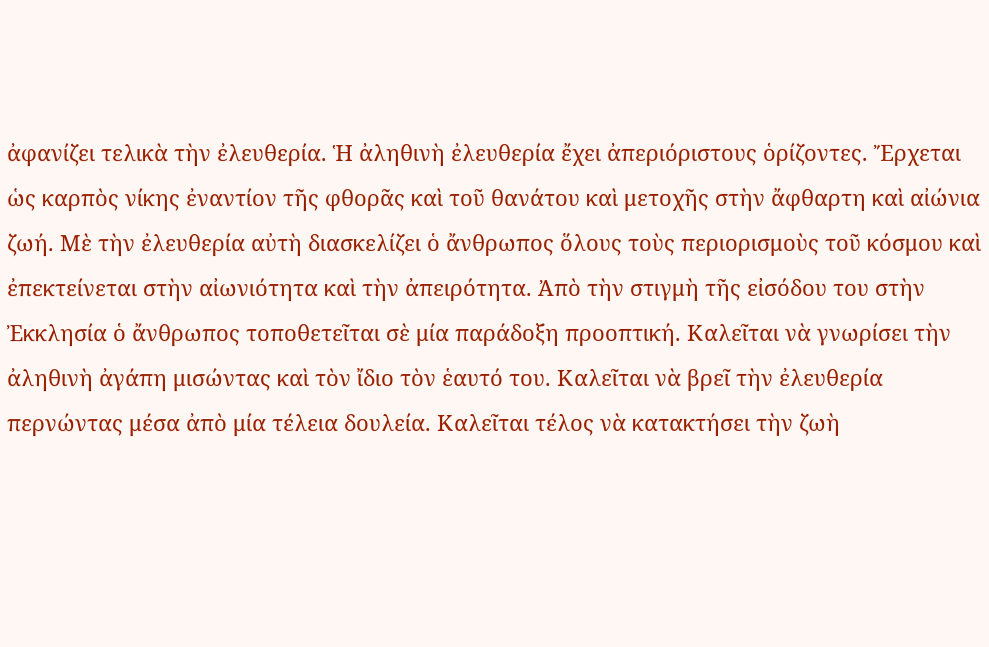ἀφανίζει τελικὰ τὴν ἐλευθερία. Ἡ ἀληθινὴ ἐλευθερία ἔχει ἀπεριόριστους ὁρίζοντες. Ἔρχεται ὡς καρπὸς νίκης ἐναντίον τῆς φθορᾶς καὶ τοῦ θανάτου καὶ μετοχῆς στὴν ἄφθαρτη καὶ αἰώνια ζωή. Μὲ τὴν ἐλευθερία αὐτὴ διασκελίζει ὁ ἄνθρωπος ὅλους τοὺς περιορισμοὺς τοῦ κόσμου καὶ ἐπεκτείνεται στὴν αἰωνιότητα καὶ τὴν ἀπειρότητα. Ἀπὸ τὴν στιγμὴ τῆς εἰσόδου του στὴν Ἐκκλησία ὁ ἄνθρωπος τοποθετεῖται σὲ μία παράδοξη προοπτική. Καλεῖται νὰ γνωρίσει τὴν ἀληθινὴ ἀγάπη μισώντας καὶ τὸν ἴδιο τὸν ἑαυτό του. Καλεῖται νὰ βρεῖ τὴν ἐλευθερία περνώντας μέσα ἀπὸ μία τέλεια δουλεία. Καλεῖται τέλος νὰ κατακτήσει τὴν ζωὴ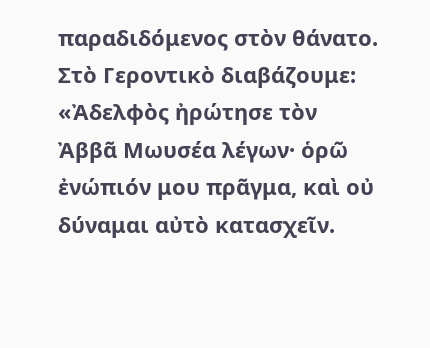παραδιδόμενος στὸν θάνατο. Στὸ Γεροντικὸ διαβάζουμε: «Ἀδελφὸς ἠρώτησε τὸν Ἀββᾶ Μωυσέα λέγων· ὁρῶ ἐνώπιόν μου πρᾶγμα, καὶ οὐ δύναμαι αὐτὸ κατασχεῖν.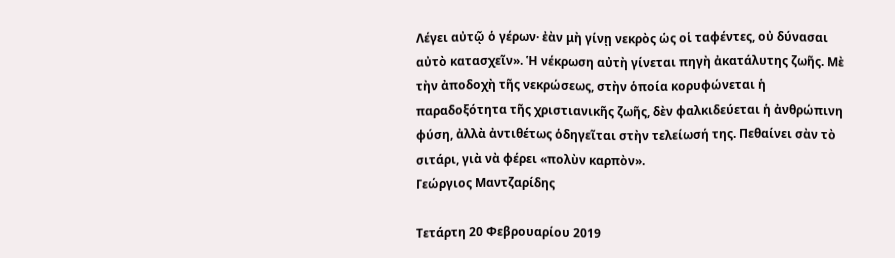Λέγει αὐτῷ ὁ γέρων· ἐὰν μὴ γίνῃ νεκρὸς ὡς οἱ ταφέντες, οὐ δύνασαι αὐτὸ κατασχεῖν». Ἡ νέκρωση αὐτὴ γίνεται πηγὴ ἀκατάλυτης ζωῆς. Μὲ τὴν ἀποδοχὴ τῆς νεκρώσεως, στὴν ὁποία κορυφώνεται ἡ παραδοξότητα τῆς χριστιανικῆς ζωῆς, δὲν φαλκιδεύεται ἡ ἀνθρώπινη φύση, ἀλλὰ ἀντιθέτως ὁδηγεῖται στὴν τελείωσή της. Πεθαίνει σὰν τὸ σιτάρι, γιὰ νὰ φέρει «πολὺν καρπὸν».
Γεώργιος Μαντζαρίδης

Τετάρτη 20 Φεβρουαρίου 2019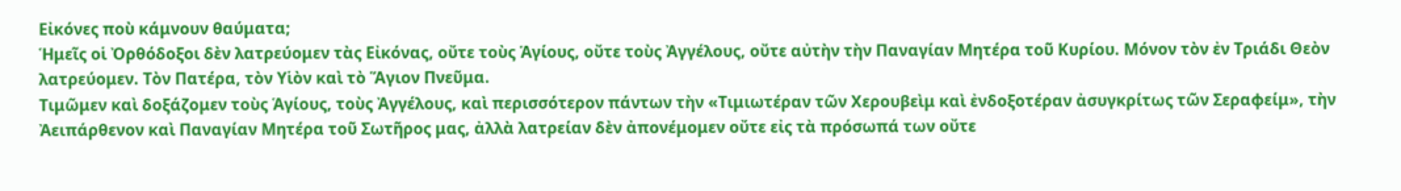Εἰκόνες ποὺ κάμνουν θαύματα;
Ἡμεῖς οἱ Ὀρθόδοξοι δὲν λατρεύομεν τὰς Εἰκόνας, οὔτε τοὺς Ἁγίους, οὔτε τοὺς Ἀγγέλους, οὔτε αὐτὴν τὴν Παναγίαν Μητέρα τοῦ Κυρίου. Μόνον τὸν ἐν Τριάδι Θεὸν λατρεύομεν. Τὸν Πατέρα, τὸν Υἱὸν καὶ τὸ Ἅγιον Πνεῦμα.
Τιμῶμεν καὶ δοξάζομεν τοὺς Ἁγίους, τοὺς Ἀγγέλους, καὶ περισσότερον πάντων τὴν «Τιμιωτέραν τῶν Χερουβεὶμ καὶ ἐνδοξοτέραν ἀσυγκρίτως τῶν Σεραφείμ», τὴν Ἀειπάρθενον καὶ Παναγίαν Μητέρα τοῦ Σωτῆρος μας, ἀλλὰ λατρείαν δὲν ἀπονέμομεν οὔτε εἰς τὰ πρόσωπά των οὔτε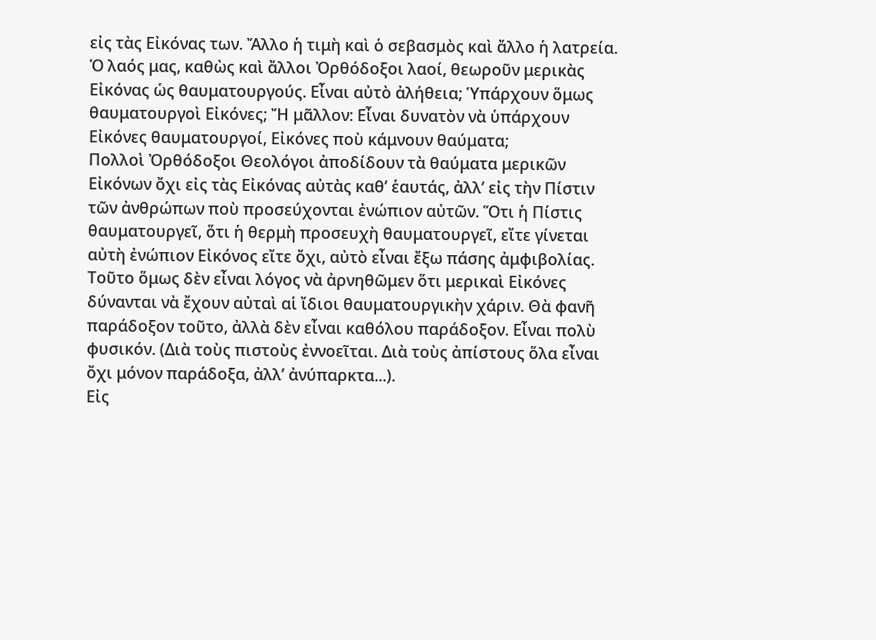εἰς τὰς Εἰκόνας των. Ἄλλο ἡ τιμὴ καὶ ὁ σεβασμὸς καὶ ἄλλο ἡ λατρεία.
Ὁ λαός μας, καθὼς καὶ ἄλλοι Ὀρθόδοξοι λαοί, θεωροῦν μερικὰς Εἰκόνας ὡς θαυματουργούς. Εἶναι αὐτὸ ἀλήθεια; Ὑπάρχουν ὅμως θαυματουργοὶ Εἰκόνες; Ἤ μᾶλλον: Εἶναι δυνατὸν νὰ ὑπάρχουν Εἰκόνες θαυματουργοί, Εἰκόνες ποὺ κάμνουν θαύματα;
Πολλοὶ Ὀρθόδοξοι Θεολόγοι ἀποδίδουν τὰ θαύματα μερικῶν Εἰκόνων ὄχι εἰς τὰς Εἰκόνας αὐτὰς καθ’ ἑαυτάς, ἀλλ’ εἰς τὴν Πίστιν τῶν ἀνθρώπων ποὺ προσεύχονται ἐνώπιον αὐτῶν. Ὅτι ἡ Πίστις θαυματουργεῖ, ὅτι ἡ θερμὴ προσευχὴ θαυματουργεῖ, εἴτε γίνεται αὐτὴ ἐνώπιον Εἰκόνος εἴτε ὄχι, αὐτὸ εἶναι ἔξω πάσης ἀμφιβολίας.
Τοῦτο ὅμως δὲν εἶναι λόγος νὰ ἀρνηθῶμεν ὅτι μερικαὶ Εἰκόνες δύνανται νὰ ἔχουν αὐταὶ αἱ ἴδιοι θαυματουργικὴν χάριν. Θὰ φανῆ παράδοξον τοῦτο, ἀλλὰ δὲν εἶναι καθόλου παράδοξον. Εἶναι πολὺ φυσικόν. (Διὰ τοὺς πιστοὺς ἐννοεῖται. Διὰ τοὺς ἀπίστους ὅλα εἶναι ὄχι μόνον παράδοξα, ἀλλ’ ἀνύπαρκτα...).
Εἰς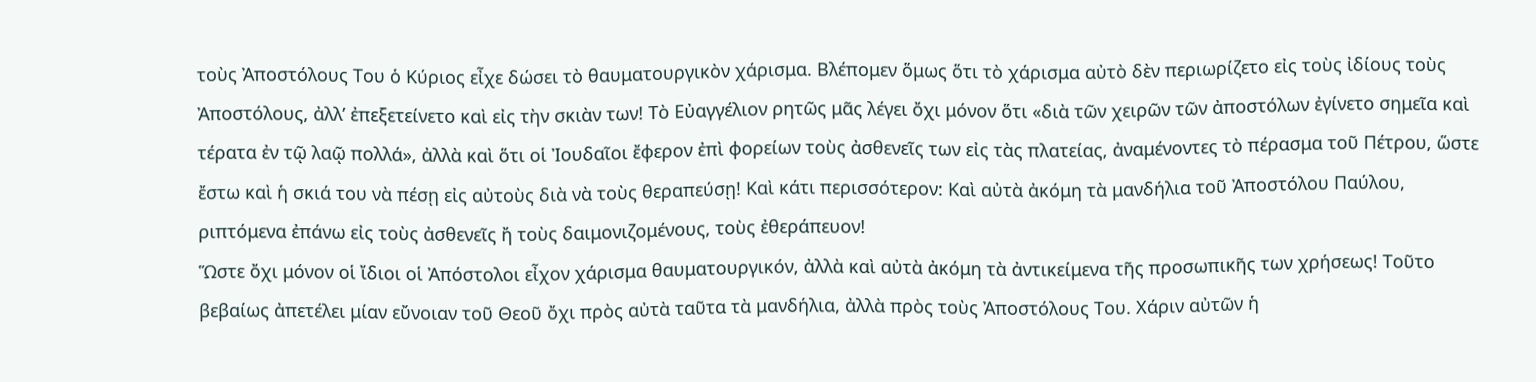τοὺς Ἀποστόλους Του ὁ Κύριος εἶχε δώσει τὸ θαυματουργικὸν χάρισμα. Βλέπομεν ὅμως ὅτι τὸ χάρισμα αὐτὸ δὲν περιωρίζετο εἰς τοὺς ἰδίους τοὺς Ἀποστόλους, ἀλλ’ ἐπεξετείνετο καὶ εἰς τὴν σκιὰν των! Τὸ Εὐαγγέλιον ρητῶς μᾶς λέγει ὄχι μόνον ὅτι «διὰ τῶν χειρῶν τῶν ἀποστόλων ἐγίνετο σημεῖα καὶ τέρατα ἐν τῷ λαῷ πολλά», ἀλλὰ καὶ ὅτι οἱ Ἰουδαῖοι ἔφερον ἐπὶ φορείων τοὺς ἀσθενεῖς των εἰς τὰς πλατείας, ἀναμένοντες τὸ πέρασμα τοῦ Πέτρου, ὥστε ἔστω καὶ ἡ σκιά του νὰ πέσῃ εἰς αὐτοὺς διὰ νὰ τοὺς θεραπεύσῃ! Καὶ κάτι περισσότερον: Καὶ αὐτὰ ἀκόμη τὰ μανδήλια τοῦ Ἀποστόλου Παύλου, ριπτόμενα ἐπάνω εἰς τοὺς ἀσθενεῖς ἤ τοὺς δαιμονιζομένους, τοὺς ἐθεράπευον!
Ὥστε ὄχι μόνον οἱ ἴδιοι οἱ Ἀπόστολοι εἶχον χάρισμα θαυματουργικόν, ἀλλὰ καὶ αὐτὰ ἀκόμη τὰ ἀντικείμενα τῆς προσωπικῆς των χρήσεως! Τοῦτο βεβαίως ἀπετέλει μίαν εὔνοιαν τοῦ Θεοῦ ὄχι πρὸς αὐτὰ ταῦτα τὰ μανδήλια, ἀλλὰ πρὸς τοὺς Ἀποστόλους Του. Χάριν αὐτῶν ἡ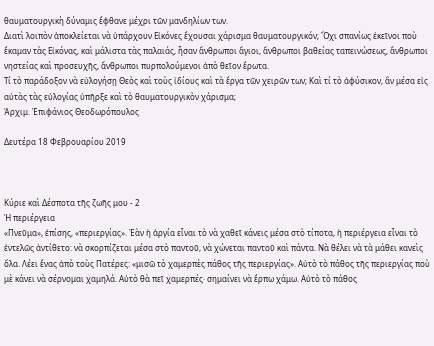θαυματουργικὴ δύναμις ἔφθανε μέχρι τῶν μανδηλίων των.
Διατὶ λοιπὸν ἀποκλείεται νὰ ὑπάρχουν Εἰκόνες ἔχουσαι χάρισμα θαυματουργικόν; Ὄχι σπανίως ἐκεῖνοι ποὺ ἔκαμαν τὰς Εἰκόνας, καὶ μάλιστα τὰς παλαιάς, ἦσαν ἄνθρωποι ἅγιοι, ἄνθρωποι βαθείας ταπεινώσεως, ἄνθρωποι νηστείας καὶ προσευχῆς, ἄνθρωποι πυρπολούμενοι ἀπὸ θεῖον ἔρωτα.
Τί τὸ παράδοξον νὰ εὐλογήσῃ Θεὸς καὶ τοὺς ἰδίους καὶ τὰ ἔργα τῶν χειρῶν των; Καὶ τί τὸ ἀφύσικον, ἂν μέσα εἰς αὐτὰς τὰς εὐλογίας ὑπῆρξε καὶ τὸ θαυματουργικὸν χάρισμα;
Ἀρχιμ. Ἐπιφάνιος Θεοδωρόπουλος

Δευτέρα 18 Φεβρουαρίου 2019



Κύριε καὶ Δέσποτα τῆς ζωῆς μου - 2
Ἡ περιέργεια
«Πνεῦμα», ἐπίσης, «περιεργίας». Ἐὰν ἡ ἀργία εἶναι τὸ νὰ χαθεῖ κάνεις μέσα στὸ τίποτα, ἡ περιέργεια εἶναι τὸ ἐντελῶς ἀντίθετο: νὰ σκορπίζεται μέσα στὸ παντοῦ, νὰ χώνεται παντοῦ καὶ πάντα. Νὰ θέλει νὰ τὰ μάθει κανεὶς ὅλα. Λέει ἕνας ἀπὸ τοὺς Πατέρες: «μισῶ τὸ χαμερπὲς πάθος τῆς περιεργίας». Αὐτὸ τὸ πάθος τῆς περιεργίας ποὺ μὲ κάνει νὰ σέρνομαι χαμηλά. Αὐτὸ θὰ πεῖ χαμερπές· σημαίνει νὰ ἕρπω χάμω. Αὐτὸ τὸ πάθος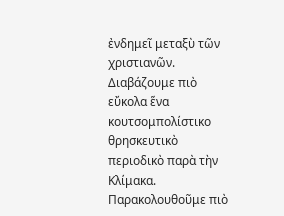ἐνδημεῖ μεταξὺ τῶν χριστιανῶν. Διαβάζουμε πιὸ εὔκολα ἕνα κουτσομπολίστικο θρησκευτικὸ περιοδικὸ παρὰ τὴν Κλίμακα. Παρακολουθοῦμε πιὸ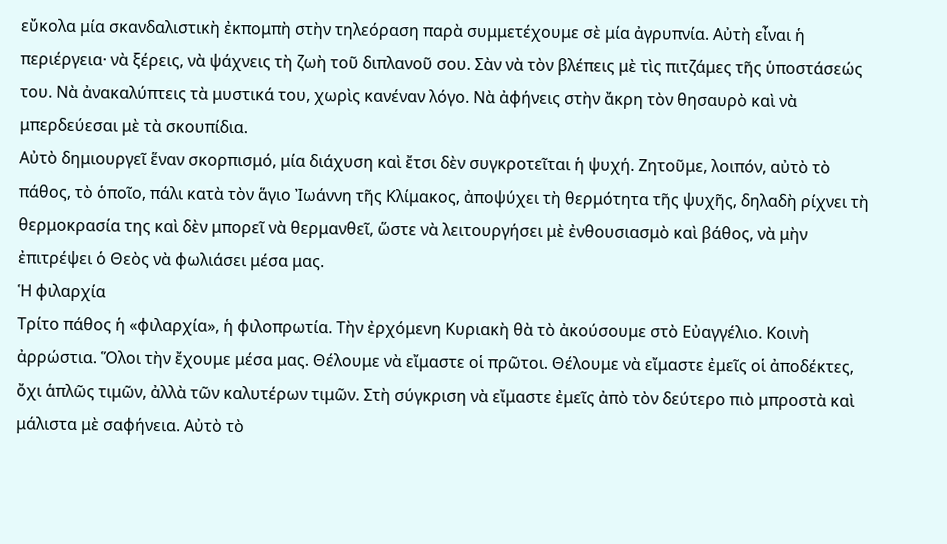εὔκολα μία σκανδαλιστικὴ ἐκπομπὴ στὴν τηλεόραση παρὰ συμμετέχουμε σὲ μία ἀγρυπνία. Αὐτὴ εἶναι ἡ περιέργεια· νὰ ξέρεις, νὰ ψάχνεις τὴ ζωὴ τοῦ διπλανοῦ σου. Σὰν νὰ τὸν βλέπεις μὲ τὶς πιτζάμες τῆς ὑποστάσεώς του. Νὰ ἀνακαλύπτεις τὰ μυστικά του, χωρὶς κανέναν λόγο. Νὰ ἀφήνεις στὴν ἄκρη τὸν θησαυρὸ καὶ νὰ μπερδεύεσαι μὲ τὰ σκουπίδια.
Αὐτὸ δημιουργεῖ ἕναν σκορπισμό, μία διάχυση καὶ ἔτσι δὲν συγκροτεῖται ἡ ψυχή. Ζητοῦμε, λοιπόν, αὐτὸ τὸ πάθος, τὸ ὁποῖο, πάλι κατὰ τὸν ἅγιο Ἰωάννη τῆς Κλίμακος, ἀποψύχει τὴ θερμότητα τῆς ψυχῆς, δηλαδὴ ρίχνει τὴ θερμοκρασία της καὶ δὲν μπορεῖ νὰ θερμανθεῖ, ὥστε νὰ λειτουργήσει μὲ ἐνθουσιασμὸ καὶ βάθος, νὰ μὴν ἐπιτρέψει ὁ Θεὸς νὰ φωλιάσει μέσα μας.
Ἡ φιλαρχία
Τρίτο πάθος ἡ «φιλαρχία», ἡ φιλοπρωτία. Τὴν ἐρχόμενη Κυριακὴ θὰ τὸ ἀκούσουμε στὸ Εὐαγγέλιο. Κοινὴ ἀρρώστια. Ὅλοι τὴν ἔχουμε μέσα μας. Θέλουμε νὰ εἴμαστε οἱ πρῶτοι. Θέλουμε νὰ εἴμαστε ἐμεῖς οἱ ἀποδέκτες, ὄχι ἁπλῶς τιμῶν, ἀλλὰ τῶν καλυτέρων τιμῶν. Στὴ σύγκριση νὰ εἴμαστε ἐμεῖς ἀπὸ τὸν δεύτερο πιὸ μπροστὰ καὶ μάλιστα μὲ σαφήνεια. Αὐτὸ τὸ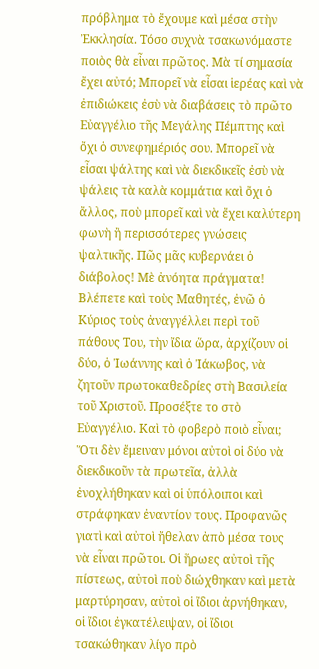πρόβλημα τὸ ἔχουμε καὶ μέσα στὴν Ἐκκλησία. Τόσο συχνὰ τσακωνόμαστε ποιὸς θὰ εἶναι πρῶτος. Μὰ τί σημασία ἔχει αὐτό; Μπορεῖ νὰ εἶσαι ἱερέας καὶ νὰ ἐπιδιώκεις ἐσὺ νὰ διαβάσεις τὸ πρῶτο Εὐαγγέλιο τῆς Μεγάλης Πέμπτης καὶ ὄχι ὁ συνεφημέριός σου. Μπορεῖ νὰ εἶσαι ψάλτης καὶ νὰ διεκδικεῖς ἐσὺ νὰ ψάλεις τὰ καλὰ κομμάτια καὶ ὄχι ὁ ἄλλος, ποὺ μπορεῖ καὶ νὰ ἔχει καλύτερη φωνὴ ἢ περισσότερες γνώσεις ψαλτικῆς. Πῶς μᾶς κυβερνάει ὁ διάβολος! Μὲ ἀνόητα πράγματα!
Βλέπετε καὶ τοὺς Μαθητές, ἐνῶ ὁ Κύριος τοὺς ἀναγγέλλει περὶ τοῦ πάθους Του, τὴν ἴδια ὥρα, ἀρχίζουν οἱ δύο, ὁ Ἰωάννης καὶ ὁ Ἰάκωβος, νὰ ζητοῦν πρωτοκαθεδρίες στὴ Βασιλεία τοῦ Χριστοῦ. Προσέξτε το στὸ Εὐαγγέλιο. Καὶ τὸ φοβερὸ ποιὸ εἶναι; Ὅτι δὲν ἔμειναν μόνοι αὐτοὶ οἱ δύο νὰ διεκδικοῦν τὰ πρωτεῖα, ἀλλὰ ἐνοχλήθηκαν καὶ οἱ ὑπόλοιποι καὶ στράφηκαν ἐναντίον τους. Προφανῶς γιατὶ καὶ αὐτοὶ ἤθελαν ἀπὸ μέσα τους νὰ εἶναι πρῶτοι. Οἱ ἥρωες αὐτοὶ τῆς πίστεως, αὐτοὶ ποὺ διώχθηκαν καὶ μετὰ μαρτύρησαν, αὐτοὶ οἱ ἴδιοι ἀρνήθηκαν, οἱ ἴδιοι ἐγκατέλειψαν, οἱ ἴδιοι τσακώθηκαν λίγο πρὸ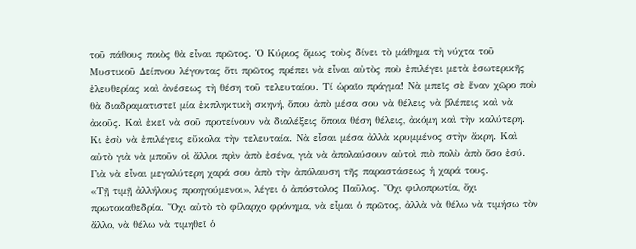τοῦ πάθους ποιὸς θὰ εἶναι πρῶτος. Ὁ Κύριος ὅμως τοὺς δίνει τὸ μάθημα τὴ νύχτα τοῦ Μυστικοῦ Δείπνου λέγοντας ὅτι πρῶτος πρέπει νὰ εἶναι αὐτὸς ποὺ ἐπιλέγει μετὰ ἐσωτερικῆς ἐλευθερίας καὶ ἀνέσεως τὴ θέση τοῦ τελευταίου. Τί ὡραῖο πράγμα! Νὰ μπεῖς σὲ ἕναν χῶρο ποὺ θὰ διαδραματιστεῖ μία ἐκπληκτικὴ σκηνή, ὅπου ἀπὸ μέσα σου νὰ θέλεις νὰ βλέπεις καὶ νὰ ἀκοῦς. Καὶ ἐκεῖ νὰ σοῦ προτείνουν νὰ διαλέξεις ὅποια θέση θέλεις, ἀκόμη καὶ τὴν καλύτερη. Κι ἐσὺ νὰ ἐπιλέγεις εὔκολα τὴν τελευταία. Νὰ εἶσαι μέσα ἀλλὰ κρυμμένος στὴν ἄκρη. Καὶ αὐτὸ γιὰ νὰ μποῦν οἱ ἄλλοι πρὶν ἀπὸ ἐσένα, γιὰ νὰ ἀπολαύσουν αὐτοὶ πιὸ πολὺ ἀπὸ ὅσο ἐσύ. Γιὰ νὰ εἶναι μεγαλύτερη χαρά σου ἀπὸ τὴν ἀπόλαυση τῆς παραστάσεως ἡ χαρά τους.
«Τῇ τιμῇ ἀλλήλους προηγούμενοι», λέγει ὁ ἀπόστολος Παῦλος. Ὄχι φιλοπρωτία, ὄχι πρωτοκαθεδρία. Ὄχι αὐτὸ τὸ φίλαρχο φρόνημα, νὰ εἶμαι ὁ πρῶτος, ἀλλὰ νὰ θέλω νὰ τιμήσω τὸν ἄλλο, νὰ θέλω νὰ τιμηθεῖ ὁ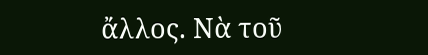ἄλλος. Νὰ τοῦ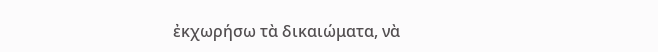ἐκχωρήσω τὰ δικαιώματα, νὰ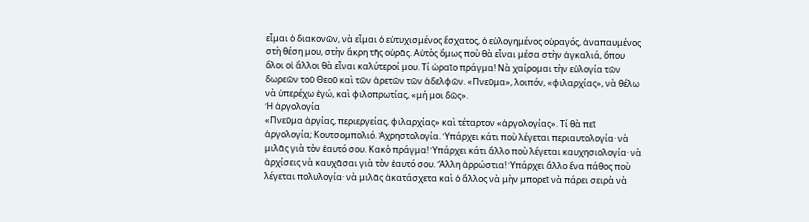εἶμαι ὁ διακονῶν, νὰ εἶμαι ὁ εὐτυχισμένος ἔσχατος, ὁ εὐλογημένος οὐραγός, ἀναπαυμένος στὴ θέση μου, στὴν ἄκρη τῆς οὐρᾶς. Αὐτὸς ὅμως ποὺ θὰ εἶναι μέσα στὴν ἀγκαλιά, ὅπου ὅλοι οἱ ἄλλοι θὰ εἶναι καλύτεροί μου. Τί ὡραῖο πράγμα! Νὰ χαίρομαι τὴν εὐλογία τῶν δωρεῶν τοῦ Θεοῦ καὶ τῶν ἀρετῶν τῶν ἀδελφῶν. «Πνεῦμα», λοιπόν, «φιλαρχίας», νὰ θέλω νὰ ὑπερέχω ἐγώ, καὶ φιλοπρωτίας, «μή μοι δῶς».
Ἡ ἀργολογία
«Πνεῦμα ἀργίας, περιεργείας, φιλαρχίας» καὶ τέταρτον «ἀργολογίας». Τί θὰ πεῖ ἀργολογία; Κουτσομπολιό. Ἀχρηστολογία. Ὑπάρχει κάτι ποὺ λέγεται περιαυτολογία· νὰ μιλᾶς γιὰ τὸν ἑαυτό σου. Κακὸ πράγμα! Ὑπάρχει κάτι ἄλλο ποὺ λέγεται καυχησιολογία· νὰ ἀρχίσεις νὰ καυχᾶσαι γιὰ τὸν ἑαυτό σου. Ἄλλη ἀρρώστια! Ὑπάρχει ἄλλο ἕνα πάθος ποὺ λέγεται πολυλογία· νὰ μιλᾶς ἀκατάσχετα καὶ ὁ ἄλλος νὰ μὴν μπορεῖ νὰ πάρει σειρὰ νὰ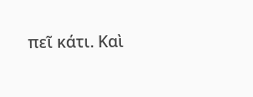πεῖ κάτι. Καὶ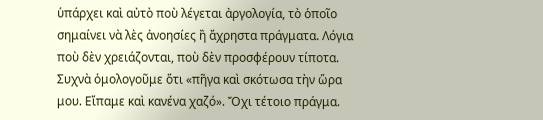ὑπάρχει καὶ αὐτὸ ποὺ λέγεται ἀργολογία, τὸ ὁποῖο σημαίνει νὰ λὲς ἀνοησίες ἢ ἄχρηστα πράγματα. Λόγια ποὺ δὲν χρειάζονται, ποὺ δὲν προσφέρουν τίποτα. Συχνὰ ὁμολογοῦμε ὅτι «πῆγα καὶ σκότωσα τὴν ὥρα μου. Εἴπαμε καὶ κανένα χαζό». Ὄχι τέτοιο πράγμα.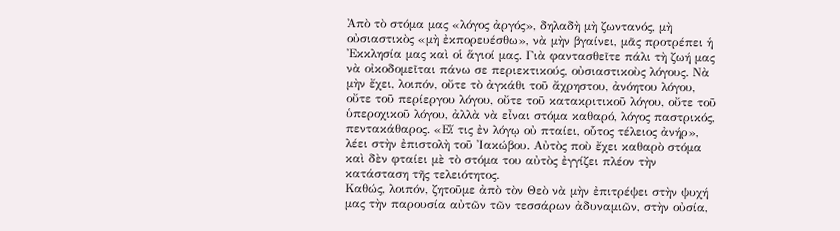Ἀπὸ τὸ στόμα μας «λόγος ἀργός», δηλαδὴ μὴ ζωντανός, μὴ οὐσιαστικὸς «μὴ ἐκπορευέσθω», νὰ μὴν βγαίνει, μᾶς προτρέπει ἡ Ἐκκλησία μας καὶ οἱ ἅγιοί μας. Γιὰ φαντασθεῖτε πάλι τὴ ζωή μας νὰ οἰκοδομεῖται πάνω σε περιεκτικούς, οὐσιαστικοὺς λόγους. Νὰ μὴν ἔχει, λοιπόν, οὔτε τὸ ἀγκάθι τοῦ ἄχρηστου, ἀνόητου λόγου, οὔτε τοῦ περίεργου λόγου, οὔτε τοῦ κατακριτικοῦ λόγου, οὔτε τοῦ ὑπεροχικοῦ λόγου, ἀλλὰ νὰ εἶναι στόμα καθαρό, λόγος παστρικός, πεντακάθαρος. «Εἴ τις ἐν λόγῳ οὐ πταίει, οὗτος τέλειος ἀνήρ», λέει στὴν ἐπιστολὴ τοῦ Ἰακώβου. Αὐτὸς ποὺ ἔχει καθαρὸ στόμα καὶ δὲν φταίει μὲ τὸ στόμα του αὐτὸς ἐγγίζει πλέον τὴν κατάσταση τῆς τελειότητος.
Καθώς, λοιπόν, ζητοῦμε ἀπὸ τὸν Θεὸ νὰ μὴν ἐπιτρέψει στὴν ψυχή μας τὴν παρουσία αὐτῶν τῶν τεσσάρων ἀδυναμιῶν, στὴν οὐσία,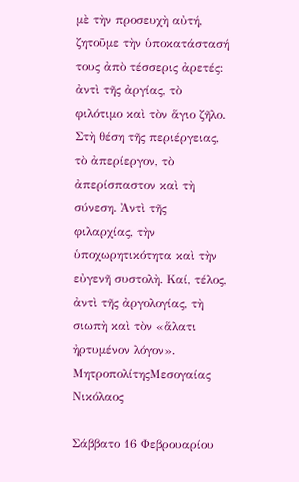μὲ τὴν προσευχὴ αὐτή, ζητοῦμε τὴν ὑποκατάστασή τους ἀπὸ τέσσερις ἀρετές: ἀντὶ τῆς ἀργίας, τὸ φιλότιμο καὶ τὸν ἅγιο ζῆλο. Στὴ θέση τῆς περιέργειας, τὸ ἀπερίεργον, τὸ ἀπερίσπαστον καὶ τὴ σύνεση. Ἀντὶ τῆς φιλαρχίας, τὴν ὑποχωρητικότητα καὶ τὴν εὐγενῆ συστολὴ. Καί, τέλος, ἀντὶ τῆς ἀργολογίας, τὴ σιωπὴ καὶ τὸν «ἅλατι ἠρτυμένον λόγον».
ΜητροπολίτηςΜεσογαίας Νικόλαος

Σάββατο 16 Φεβρουαρίου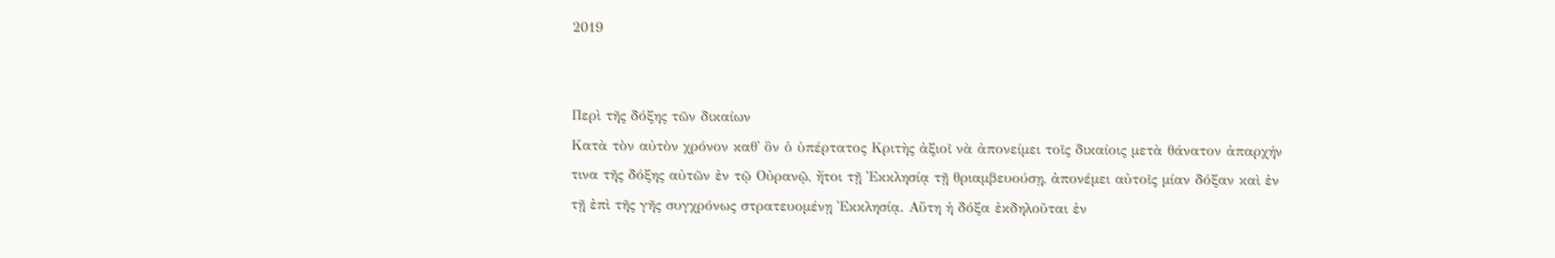2019


Περὶ τῆς δόξης τῶν δικαίων
Κατὰ τὸν αὐτὸν χρόνον καθ᾿ ὃν ὁ ὑπέρτατος Κριτὴς ἀξιοῖ νὰ ἀπονείμει τοῖς δικαίοις μετὰ θάνατον ἀπαρχήν τινα τῆς δόξης αὐτῶν ἐν τῷ Οὐρανῷ, ἤτοι τῇ Ἐκκλησίᾳ τῇ θριαμβευούσῃ, ἀπονέμει αὐτοῖς μίαν δόξαν καὶ ἐν τῇ ἐπὶ τῆς γῆς συγχρόνως στρατευομένῃ Ἐκκλησίᾳ. Αὕτη ἡ δόξα ἐκδηλοῦται ἐν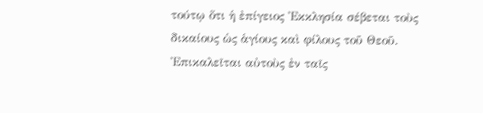τούτῳ ὅτι ἡ ἐπίγειος Ἐκκλησία σέβεται τοὺς δικαίους ὡς ἁγίους καὶ φίλους τοῦ Θεοῦ. Ἐπικαλεῖται αὐτοὺς ἐν ταῖς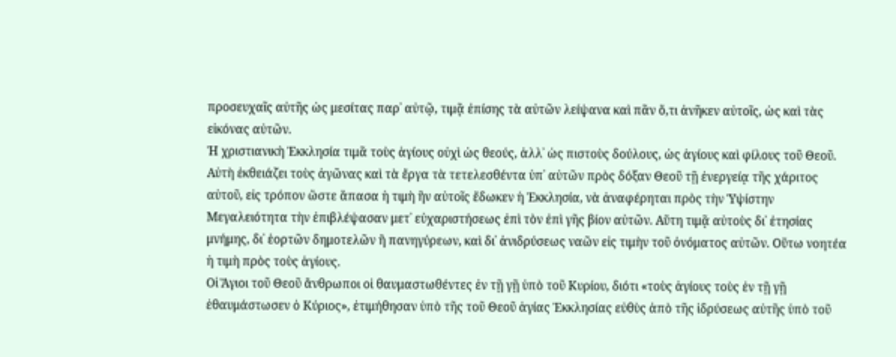προσευχαῖς αὐτῆς ὡς μεσίτας παρ᾿ αὐτῷ, τιμᾷ ἐπίσης τὰ αὐτῶν λείψανα καὶ πᾶν ὅ,τι ἀνῆκεν αὐτοῖς, ὡς καὶ τὰς εἰκόνας αὐτῶν.
Ἡ χριστιανικὴ Ἐκκλησία τιμᾶ τοὺς ἁγίους οὐχὶ ὡς θεούς, ἀλλ᾿ ὡς πιστοὺς δούλους, ὡς ἁγίους καὶ φίλους τοῦ Θεοῦ. Αὐτὴ ἐκθειάζει τοὺς ἀγῶνας καὶ τὰ ἔργα τὰ τετελεσθέντα ὑπ᾿ αὐτῶν πρὸς δόξαν Θεοῦ τῇ ἐνεργείᾳ τῆς χάριτος αὐτοῦ, εἰς τρόπον ὥστε ἅπασα ἡ τιμὴ ἣν αὐτοῖς ἔδωκεν ἡ Ἐκκλησία, νὰ ἀναφέρηται πρὸς τὴν Ὑψίστην Μεγαλειότητα τὴν ἐπιβλέψασαν μετ᾿ εὐχαριστήσεως ἐπὶ τὸν ἐπὶ γῆς βίον αὐτῶν. Αὕτη τιμᾷ αὐτοὺς δι᾿ ἐτησίας μνήμης, δι᾿ ἑορτῶν δημοτελῶν ἢ πανηγύρεων, καὶ δι᾿ ἀνιδρύσεως ναῶν εἰς τιμὴν τοῦ ὀνόματος αὐτῶν. Οὕτω νοητέα ἡ τιμὴ πρὸς τοὺς ἁγίους.
Οἱ Ἅγιοι τοῦ Θεοῦ ἄνθρωποι οἱ θαυμαστωθέντες ἐν τῇ γῇ ὑπὸ τοῦ Κυρίου, διότι «τοὺς ἁγίους τοὺς ἐν τῇ γῇ ἐθαυμάστωσεν ὁ Κύριος», ἐτιμήθησαν ὑπὸ τῆς τοῦ Θεοῦ ἁγίας Ἐκκλησίας εὐθὺς ἀπὸ τῆς ἱδρύσεως αὐτῆς ὑπὸ τοῦ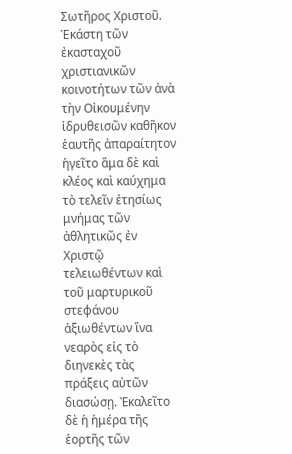Σωτῆρος Χριστοῦ. Ἑκάστη τῶν ἐκασταχοῦ χριστιανικῶν κοινοτήτων τῶν ἀνὰ τὴν Οἰκουμένην ἱδρυθεισῶν καθῆκον ἑαυτῆς ἀπαραίτητον ἡγεῖτο ἅμα δὲ καὶ κλέος καὶ καύχημα τὸ τελεῖν ἐτησίως μνήμας τῶν ἀθλητικῶς ἐν Χριστῷ τελειωθέντων καὶ τοῦ μαρτυρικοῦ στεφάνου ἀξιωθέντων ἵνα νεαρὸς εἰς τὸ διηνεκὲς τὰς πράξεις αὐτῶν διασώσῃ. Ἐκαλεῖτο δὲ ἡ ἡμέρα τῆς ἑορτῆς τῶν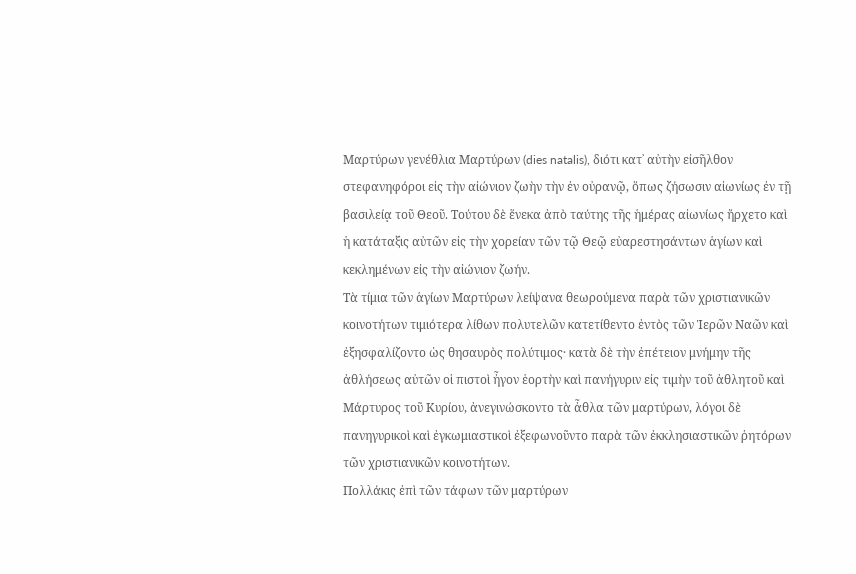Μαρτύρων γενέθλια Μαρτύρων (dies natalis), διότι κατ᾿ αὐτὴν εἰσῆλθoν στεφανηφόροι εἰς τὴν αἰώνιον ζωὴν τὴν ἐν οὐρανῷ, ὅπως ζήσωσιν αἰωνίως ἐν τῇ βασιλείᾳ τοῦ Θεοῦ. Τούτου δὲ ἕνεκα ἀπὸ ταύτης τῆς ἡμέρας αἰωνίως ἤρχετο καὶ ἡ κατάταξις αὐτῶν εἰς τὴν χορείαν τῶν τῷ Θεῷ εὐαρεστησάντων ἁγίων καὶ κεκλημένων εἰς τὴν αἰώνιον ζωήν.
Τὰ τίμια τῶν ἁγίων Μαρτύρων λείψανα θεωρούμενα παρὰ τῶν χριστιανικῶν κοινοτήτων τιμιότερα λίθων πολυτελῶν κατετίθεντο ἐντὸς τῶν Ἱερῶν Ναῶν καὶ ἐξησφαλίζοντο ὡς θησαυρὸς πολύτιμος· κατὰ δὲ τὴν ἐπέτειον μνήμην τῆς ἀθλήσεως αὐτῶν οἱ πιστοὶ ἦγον ἑορτὴν καὶ πανήγυριν εἰς τιμὴν τοῦ ἀθλητοῦ καὶ Μάρτυρος τοῦ Κυρίου, ἀνεγινώσκοντο τὰ ἆθλα τῶν μαρτύρων, λόγοι δὲ πανηγυρικοὶ καὶ ἐγκωμιαστικοὶ ἐξεφωνοῦντο παρὰ τῶν ἐκκλησιαστικῶν ῥητόρων τῶν χριστιανικῶν κοινοτήτων.
Πολλάκις ἐπὶ τῶν τάφων τῶν μαρτύρων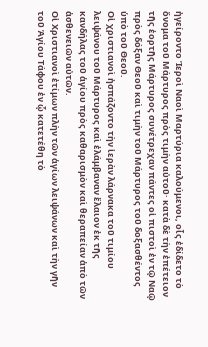ἠγείροντο Ἱεροὶ Ναοὶ Μαρτύρια καλούμενοι, οἷς ἐδίδετο τὸ ὄνομα τοῦ Μάρτυρος πρὸς τιμὴν αὐτοῦ· κατὰ δὲ τὴν ἐπέτειον τῆς ἑορτῆς Μάρτυρος συνέτρεχαν πάντες οἱ πιστοὶ ἐν τῷ Ναῷ πρὸς δόξαν Θεοῦ καὶ τιμὴν τοῦ Μάρτυρος τοῦ δοξασθέντος ὑπὸ τοῦ Θεοῦ.
Οἱ χριστιανοὶ ἠσπάζοντο τὴν ἱερὰν λάρνακα τοῦ τιμίου λειψάνου τοῦ Μάρτυρος καὶ ἐλάμβαναν ἔλαιον ἐκ τῆς κανδήλας τοῦ ἁγίου πρὸς καθαρισμὸν καὶ θεραπείαν ἀπὸ τῶν ἀσθενειῶν αὐτῶν.
Οἱ Χριστιανοὶ ἐτίμων πλὴν τῶν ἁγίων λειψάνων καὶ τὴν γῆν τοῦ Ἁγίου Τάφου ἐν ᾧ κατετέθη τὸ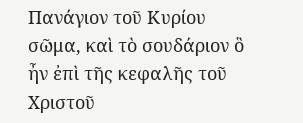Πανάγιον τοῦ Κυρίου σῶμα, καὶ τὸ σουδάριον ὃ ἦν ἐπὶ τῆς κεφαλῆς τοῦ Χριστοῦ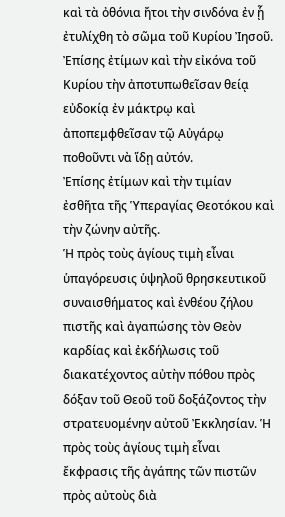καὶ τὰ ὀθόνια ἤτοι τὴν σινδόνα ἐν ᾗ ἐτυλίχθη τὸ σῶμα τοῦ Κυρίου Ἰησοῦ. Ἐπίσης ἐτίμων καὶ τὴν εἰκόνα τοῦ Κυρίου τὴν ἀποτυπωθεῖσαν θείᾳ εὐδοκίᾳ ἐν μάκτρῳ καὶ ἀποπεμφθεῖσαν τῷ Αὐγάρῳ ποθοῦντι νὰ ἵδῃ αὐτόν.
Ἐπίσης ἐτίμων καὶ τὴν τιμίαν ἐσθῆτα τῆς Ὑπεραγίας Θεοτόκου καὶ τὴν ζώνην αὐτῆς.
Ἡ πρὸς τοὺς ἁγίους τιμὴ εἶναι ὑπαγόρευσις ὑψηλοῦ θρησκευτικοῦ συναισθήματος καὶ ἐνθέου ζήλου πιστῆς καὶ ἀγαπώσης τὸν Θεὸν καρδίας καὶ ἐκδήλωσις τοῦ διακατέχοντος αὐτὴν πόθου πρὸς δόξαν τοῦ Θεοῦ τοῦ δοξάζοντος τὴν στρατευομένην αὐτοῦ Ἐκκλησίαν. Ἡ πρὸς τοὺς ἁγίους τιμὴ εἶναι ἔκφρασις τῆς ἀγάπης τῶν πιστῶν πρὸς αὐτοὺς διὰ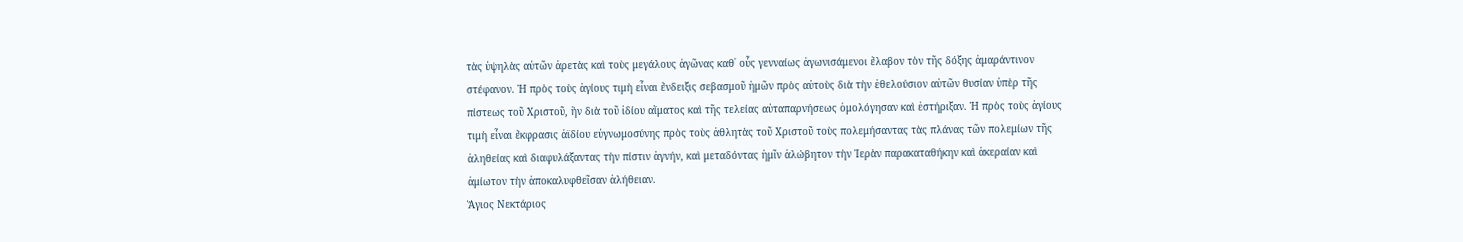τὰς ὑψηλὰς αὐτῶν ἀρετὰς καὶ τοὺς μεγάλους ἀγῶνας καθ᾿ οὖς γενναίως ἀγωνισάμενοι ἔλαβον τὸν τῆς δόξης ἀμαράντινον στέφανον. Ἡ πρὸς τοὺς ἁγίους τιμὴ εἶναι ἔνδειξις σεβασμοῦ ἡμῶν πρὸς αὐτοὺς διὰ τὴν ἐθελούσιον αὐτῶν θυσίαν ὑπὲρ τῆς πίστεως τοῦ Χριστοῦ, ἣν διὰ τοῦ ἰδίου αἵματος καὶ τῆς τελείας αὐταπαρνήσεως ὁμολόγησαν καὶ ἐστήριξαν. Ἡ πρὸς τοὺς ἁγίους τιμὴ εἶναι ἔκφρασις ἀϊδίου εὐγνωμοσύνης πρὸς τοὺς ἀθλητὰς τοῦ Χριστοῦ τοὺς πολεμήσαντας τὰς πλάνας τῶν πολεμίων τῆς ἀληθείας καὶ διαφυλάξαντας τὴν πίστιν ἁγνήν, καὶ μεταδόντας ἡμῖν ἀλώβητον τὴν Ἱερὰν παρακαταθήκην καὶ ἀκεραίαν καὶ ἀμίωτον τὴν ἀποκαλυφθεῖσαν ἀλήθειαν.
Ἅγιος Νεκτάριος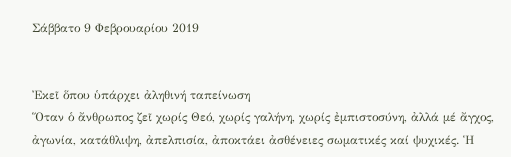Σάββατο 9 Φεβρουαρίου 2019


Ἐκεῖ ὅπου ὑπάρχει ἀληθινή ταπείνωση
Ὅταν ὁ ἄνθρωπος ζεῖ χωρίς Θεό, χωρίς γαλήνη, χωρίς ἐμπιστοσύνη, ἀλλά μέ ἄγχος, ἀγωνία, κατάθλιψη, ἀπελπισία, ἀποκτάει ἀσθένειες σωματικές καί ψυχικές. Ἡ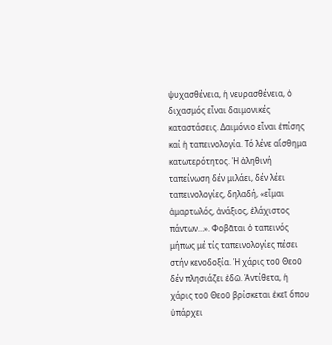ψυχασθένεια, ἡ νευρασθένεια, ὁ διχασμός εἶναι δαιμονικές καταστάσεις. Δαιμόνιο εἶναι ἐπίσης καί ἡ ταπεινολογία. Τό λένε αἴσθημα κατωτερότητος. Ἡ ἀληθινή ταπείνωση δέν μιλάει, δέν λέει ταπεινολογίες, δηλαδή, «εἶμαι ἁμαρτωλός, ἀνάξιος, ἐλάχιστος πάντων…». Φοβᾶται ὁ ταπεινός μήπως μέ τίς ταπεινολογίες πέσει στήν κενοδοξία. Ἡ χάρις τοῦ Θεοῦ δέν πλησιάζει ἐδῶ. Ἀντίθετα, ἡ χάρις τοῦ Θεοῦ βρίσκεται ἐκεῖ ὅπου ὑπάρχει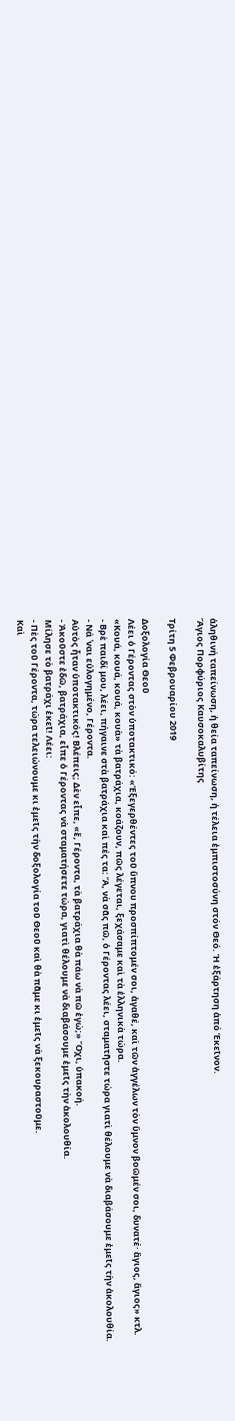ἀληθινή ταπείνωση, ἡ θεία ταπείνωση, ἡ τέλεια ἐμπιστοσύνη στόν Θεό. Ἡ ἐξάρτηση ἀπό Ἐκεῖνον.
Ἅγιος Πορφύριος Καυσοκαλυβίτης

Τρίτη 5 Φεβρουαρίου 2019

Δοξολογία Θεοῦ
Λέει ὁ Γέροντας στὸν ὑποτακτικό: «Ἐξεγερθέντες τοῦ ὕπνου προσπίπτομέν σοι, ἀγαθέ, καὶ τῶν ἀγγέλων τὸν ὕμνον βοῶμέν σοι, δυνατέ· ἅγιος, ἅγιος» κτλ.
«Κουά, κουά, κουά, κουὰ» τὰ βατράχια, κοάζουν, πῶς λέγεται, ξεχάσαμε καὶ τὰ ἑλληνικὰ τώρα.
- Βρὲ παιδί μου, λέει, πήγαινε στὰ βατράχια καὶ πές τα: Ἄ, νὰ σᾶς πῶ, ὁ Γέροντας λέει, σταματῆστε τώρα γιατὶ θέλουμε νὰ διαβάσουμε ἐμεῖς τὴν ἀκολουθία.
- Νά ῾ναι εὐλογημένο, Γέροντα.
Αὐτὸς ἦταν ὑποτακτικός! Βλέπεις; Δὲν εἶπε, «ἔ, Γέροντα, τὰ βατράχια θὰ πάω νὰ πῶ ἐγώ;» Ὄχι, ὑπακοή.
- Ἀκοῦστε ἐδῶ, βατράχια, εἶπε ὁ Γέροντας νὰ σταματήσετε τώρα, γιατὶ θέλουμε νὰ διαβάσουμε ἐμεῖς τὴν ἀκολουθία.
Μίλησε τὸ βατράχι ἐκεῖ! Λέει:
- Πὲς τοῦ Γέροντα, τώρα τελειώνουμε κι ἐμεῖς τὴν δοξολογία τοῦ Θεοῦ καὶ θὰ πᾶμε κι ἐμεῖς νὰ ξεκουραστοῦμε.
Καὶ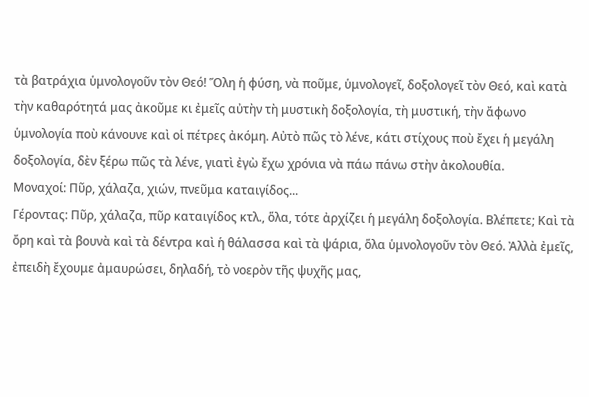τὰ βατράχια ὑμνολογοῦν τὸν Θεό! Ὅλη ἡ φύση, νὰ ποῦμε, ὑμνολογεῖ, δοξολογεῖ τὸν Θεό, καὶ κατὰ τὴν καθαρότητά μας ἀκοῦμε κι ἐμεῖς αὐτὴν τὴ μυστικὴ δοξολογία, τὴ μυστική, τὴν ἄφωνο ὑμνολογία ποὺ κάνουνε καὶ οἱ πέτρες ἀκόμη. Αὐτὸ πῶς τὸ λένε, κάτι στίχους ποὺ ἔχει ἡ μεγάλη δοξολογία, δὲν ξέρω πῶς τὰ λένε, γιατὶ ἐγὼ ἔχω χρόνια νὰ πάω πάνω στὴν ἀκολουθία.
Μοναχοί: Πῦρ, χάλαζα, χιών, πνεῦμα καταιγίδος...
Γέροντας: Πῦρ, χάλαζα, πῦρ καταιγίδος κτλ., ὅλα, τότε ἀρχίζει ἡ μεγάλη δοξολογία. Βλέπετε; Καὶ τὰ ὄρη καὶ τὰ βουνὰ καὶ τὰ δέντρα καὶ ἡ θάλασσα καὶ τὰ ψάρια, ὅλα ὑμνολογοῦν τὸν Θεό. Ἀλλὰ ἐμεῖς, ἐπειδὴ ἔχουμε ἀμαυρώσει, δηλαδή, τὸ νοερὸν τῆς ψυχῆς μας,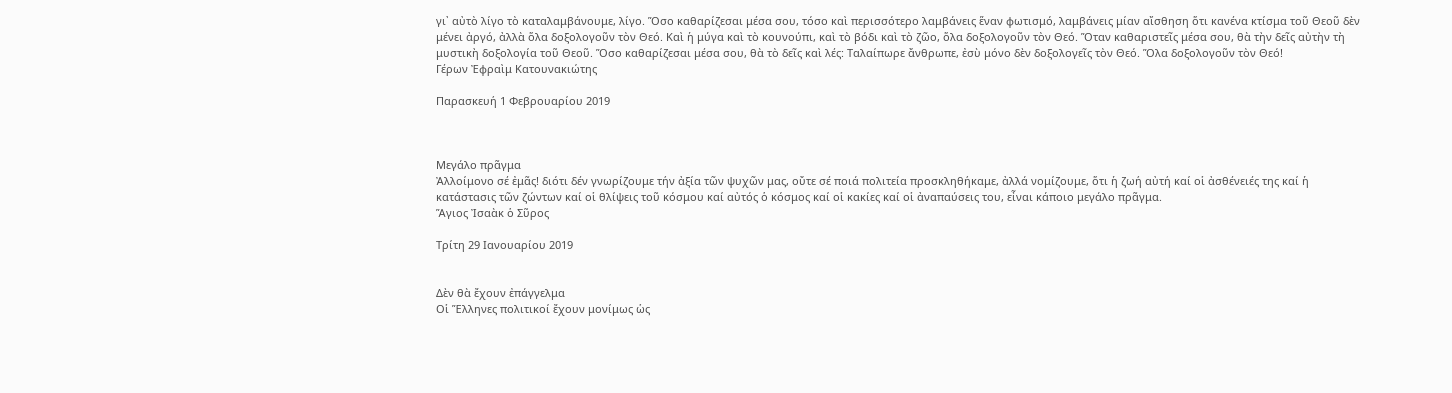γι᾿ αὐτὸ λίγο τὸ καταλαμβάνουμε, λίγο. Ὅσο καθαρίζεσαι μέσα σου, τόσο καὶ περισσότερο λαμβάνεις ἕναν φωτισμό, λαμβάνεις μίαν αἴσθηση ὅτι κανένα κτίσμα τοῦ Θεοῦ δὲν μένει ἀργό, ἀλλὰ ὅλα δοξολογοῦν τὸν Θεό. Καὶ ἡ μύγα καὶ τὸ κουνούπι, καὶ τὸ βόδι καὶ τὸ ζῶο, ὅλα δοξολογοῦν τὸν Θεό. Ὅταν καθαριστεῖς μέσα σου, θὰ τὴν δεῖς αὐτὴν τὴ μυστικὴ δοξολογία τοῦ Θεοῦ. Ὅσο καθαρίζεσαι μέσα σου, θὰ τὸ δεῖς καὶ λές: Ταλαίπωρε ἄνθρωπε, ἐσὺ μόνο δὲν δοξολογεῖς τὸν Θεό. Ὅλα δοξολογοῦν τὸν Θεό!
Γέρων Ἐφραὶμ Κατουνακιώτης

Παρασκευή 1 Φεβρουαρίου 2019



Μεγάλο πρᾶγμα
Ἀλλοίμονο σέ ἐμᾶς! διότι δέν γνωρίζουμε τήν ἀξία τῶν ψυχῶν μας, οὔτε σέ ποιά πολιτεία προσκληθήκαμε, ἀλλά νομίζουμε, ὅτι ἡ ζωή αὐτή καί οἱ ἀσθένειές της καί ἡ κατάστασις τῶν ζώντων καί οἱ θλίψεις τοῦ κόσμου καί αὐτός ὁ κόσμος καί οἱ κακίες καί οἱ ἀναπαύσεις του, εἶναι κάποιο μεγάλο πρᾶγμα.
Ἅγιος Ἰσαὰκ ὁ Σῦρος

Τρίτη 29 Ιανουαρίου 2019


Δὲν θὰ ἔχουν ἐπάγγελμα
Οἱ Ἕλληνες πολιτικοί ἔχουν μονίμως ὡς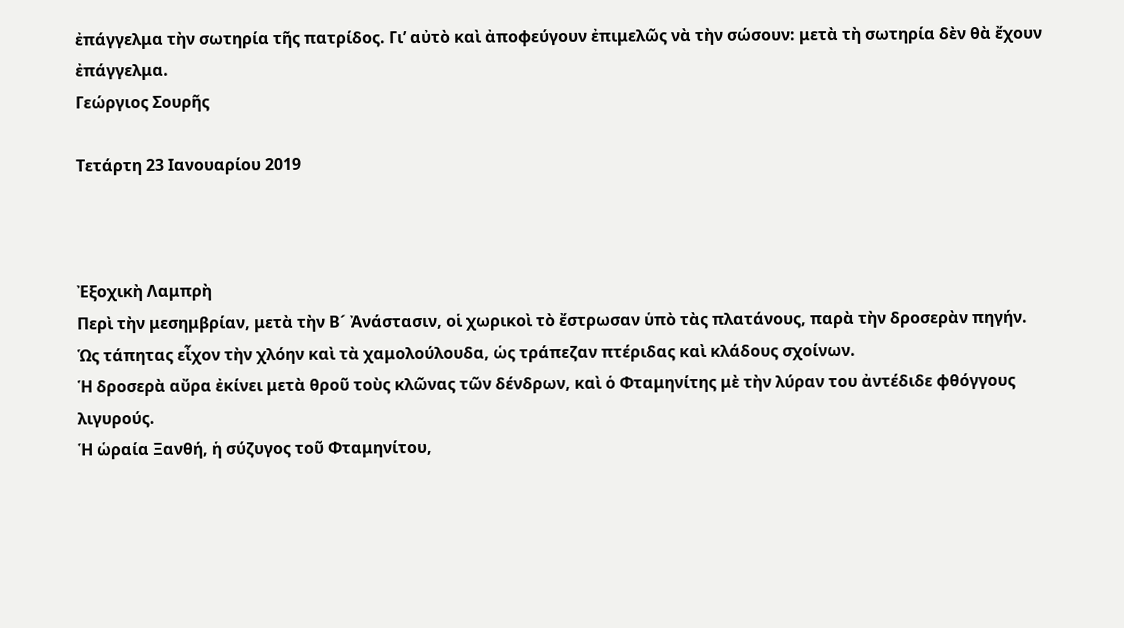ἐπάγγελμα τὴν σωτηρία τῆς πατρίδος. Γι’ αὐτὸ καὶ ἀποφεύγουν ἐπιμελῶς νὰ τὴν σώσουν: μετὰ τὴ σωτηρία δὲν θὰ ἔχουν ἐπάγγελμα.
Γεώργιος Σουρῆς

Τετάρτη 23 Ιανουαρίου 2019



Ἐξοχικὴ Λαμπρὴ
Περὶ τὴν μεσημβρίαν, μετὰ τὴν Β´ Ἀνάστασιν, οἱ χωρικοὶ τὸ ἔστρωσαν ὑπὸ τὰς πλατάνους, παρὰ τὴν δροσερὰν πηγήν.
Ὡς τάπητας εἶχον τὴν χλόην καὶ τὰ χαμολούλουδα, ὡς τράπεζαν πτέριδας καὶ κλάδους σχοίνων.
Ἡ δροσερὰ αὔρα ἐκίνει μετὰ θροῦ τοὺς κλῶνας τῶν δένδρων, καὶ ὁ Φταμηνίτης μὲ τὴν λύραν του ἀντέδιδε φθόγγους λιγυρούς.
Ἡ ὡραία Ξανθή, ἡ σύζυγος τοῦ Φταμηνίτου,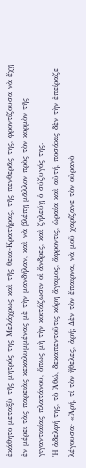ἐκάθητο μεταξὺ τῆς μητρός της Μελάχρως καὶ τῆς θεια-Κρατήρας, τῆς πενθερᾶς της, φροντίζουσα νὰ ἔχῃ ἐν μέρει τὰς παρειὰς κεκαλυμμένας μὲ τὴν μανδήλαν, καὶ νὰ βλέπῃ μᾶλλον πρὸς τὸν κορμὸν τῆς γιγαντιαίας πλατάνου, ὅπως μὴ τὴν κοιτάζωσιν οἱ ἄνδρες, καὶ ζηλεύῃ ὁ σύζυγός της.
Ἡ ἀδελφή της, τὸ Ἀθώ, δεκαπεντοῦτις κόρη ἄγαμος, ἄφροντις, ὡραία καὶ αὐτή, ποσάκις δὲν τὴν ἐπείραζε λέγουσα· «Ἀρή, τί τὸν ἤθελες, ἀρή; Δὲν τὸν ἔπαιρνα, νὰ μοῦ χαρίζανε τὸν οὐρανὸ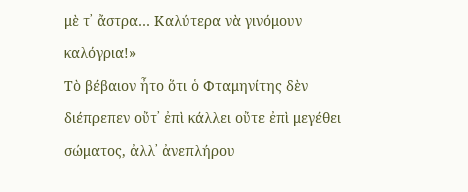μὲ τ᾽ ἄστρα… Καλύτερα νὰ γινόμουν καλόγρια!»
Τὸ βέβαιον ἦτο ὅτι ὁ Φταμηνίτης δὲν διέπρεπεν οὔτ᾽ ἐπὶ κάλλει οὔτε ἐπὶ μεγέθει σώματος, ἀλλ᾽ ἀνεπλήρου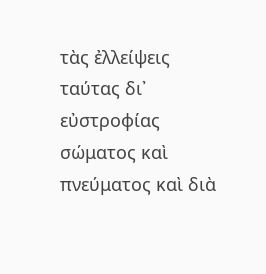τὰς ἐλλείψεις ταύτας δι᾽ εὐστροφίας σώματος καὶ πνεύματος καὶ διὰ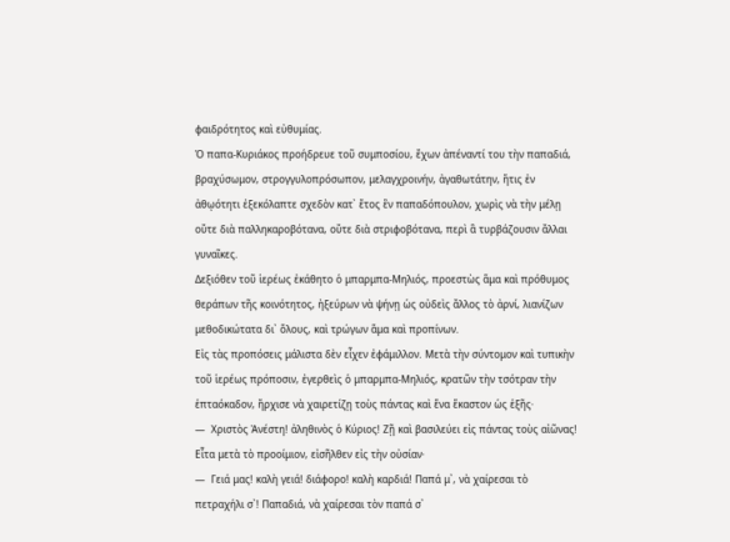φαιδρότητος καὶ εὐθυμίας.
Ὁ παπα-Κυριάκος προήδρευε τοῦ συμποσίου, ἔχων ἀπέναντί του τὴν παπαδιά, βραχύσωμον, στρογγυλοπρόσωπον, μελαγχροινήν, ἀγαθωτάτην, ἥτις ἐν ἀθῳότητι ἐξεκόλαπτε σχεδὸν κατ᾽ ἔτος ἓν παπαδόπουλον, χωρὶς νὰ τὴν μέλῃ οὔτε διὰ παλληκαροβότανα, οὔτε διὰ στριφοβότανα, περὶ ἃ τυρβάζουσιν ἄλλαι γυναῖκες.
Δεξιόθεν τοῦ ἱερέως ἐκάθητο ὁ μπαρμπα-Μηλιός, προεστὼς ἅμα καὶ πρόθυμος θεράπων τῆς κοινότητος, ἠξεύρων νὰ ψήνῃ ὡς οὐδεὶς ἄλλος τὸ ἀρνί, λιανίζων μεθοδικώτατα δι᾽ ὅλους, καὶ τρώγων ἅμα καὶ προπίνων.
Εἰς τὰς προπόσεις μάλιστα δὲν εἶχεν ἐφάμιλλον. Μετὰ τὴν σύντομον καὶ τυπικὴν τοῦ ἱερέως πρόποσιν, ἐγερθεὶς ὁ μπαρμπα-Μηλιός, κρατῶν τὴν τσότραν τὴν ἑπταόκαδον, ἤρχισε νὰ χαιρετίζῃ τοὺς πάντας καὶ ἕνα ἕκαστον ὡς ἑξῆς·
―  Χριστὸς Ἀνέστη! ἀληθινὸς ὁ Κύριος! Ζῇ καὶ βασιλεύει εἰς πάντας τοὺς αἰῶνας!
Εἶτα μετὰ τὸ προοίμιον, εἰσῆλθεν εἰς τὴν οὐσίαν·
―  Γειά μας! καλὴ γειά! διάφορο! καλὴ καρδιά! Παπά μ᾽, νὰ χαίρεσαι τὸ πετραχήλι σ᾽! Παπαδιά, νὰ χαίρεσαι τὸν παπά σ᾽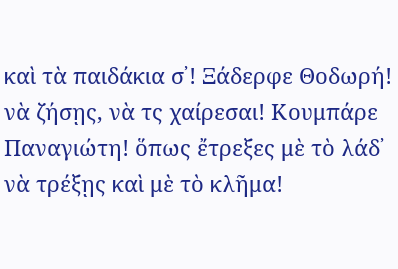καὶ τὰ παιδάκια σ᾽! Ξάδερφε Θοδωρή! νὰ ζήσῃς, νὰ τς χαίρεσαι! Κουμπάρε Παναγιώτη! ὅπως ἔτρεξες μὲ τὸ λάδ᾽ νὰ τρέξῃς καὶ μὲ τὸ κλῆμα!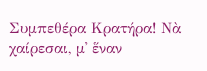Συμπεθέρα Κρατήρα! Νὰ χαίρεσαι, μ᾽ ἕναν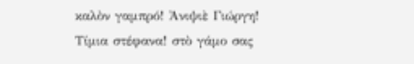καλὸν γαμπρό! Ἀνιψιὲ Γιώργη! Τίμια στέφανα! στὸ γάμο σας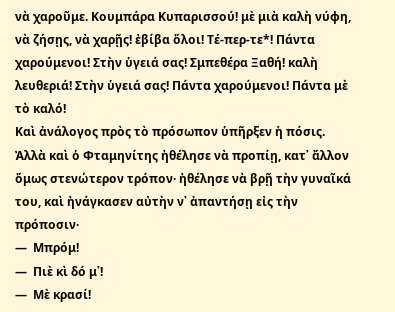νὰ χαροῦμε. Κουμπάρα Κυπαρισσού! μὲ μιὰ καλὴ νύφη, νὰ ζήσῃς, νὰ χαρῇς! ἐβίβα ὅλοι! Τέ-περ-τε*! Πάντα χαρούμενοι! Στὴν ὑγειά σας! Σμπεθέρα Ξαθή! καλὴ λευθεριά! Στὴν ὑγειά σας! Πάντα χαρούμενοι! Πάντα μὲ τὸ καλό!
Καὶ ἀνάλογος πρὸς τὸ πρόσωπον ὑπῆρξεν ἡ πόσις.
Ἀλλὰ καὶ ὁ Φταμηνίτης ἠθέλησε νὰ προπίῃ, κατ᾽ ἄλλον ὅμως στενώτερον τρόπον· ἠθέλησε νὰ βρῇ τὴν γυναῖκά του, καὶ ἠνάγκασεν αὐτὴν ν᾽ ἀπαντήσῃ εἰς τὴν πρόποσιν·
―  Μπρόμ!
―  Πιὲ κὶ δό μ᾽!
―  Μὲ κρασί!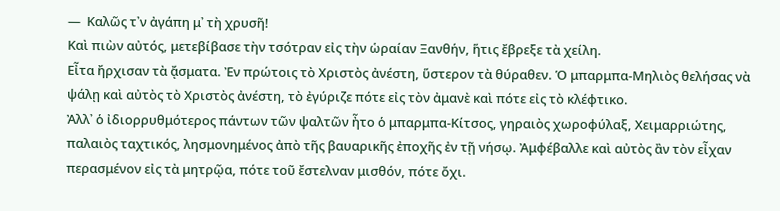―  Καλῶς τ᾽ν ἀγάπη μ᾽ τὴ χρυσῆ!
Καὶ πιὼν αὐτός, μετεβίβασε τὴν τσότραν εἰς τὴν ὡραίαν Ξανθήν, ἥτις ἔβρεξε τὰ χείλη.
Εἶτα ἤρχισαν τὰ ᾄσματα. Ἐν πρώτοις τὸ Χριστὸς ἀνέστη, ὕστερον τὰ θύραθεν. Ὁ μπαρμπα-Μηλιὸς θελήσας νὰ ψάλῃ καὶ αὐτὸς τὸ Χριστὸς ἀνέστη, τὸ ἐγύριζε πότε εἰς τὸν ἀμανὲ καὶ πότε εἰς τὸ κλέφτικο.
Ἀλλ᾽ ὁ ἰδιορρυθμότερος πάντων τῶν ψαλτῶν ἦτο ὁ μπαρμπα-Κίτσος, γηραιὸς χωροφύλαξ, Χειμαρριώτης, παλαιὸς ταχτικός, λησμονημένος ἀπὸ τῆς βαυαρικῆς ἐποχῆς ἐν τῇ νήσῳ. Ἀμφέβαλλε καὶ αὐτὸς ἂν τὸν εἶχαν περασμένον εἰς τὰ μητρῷα, πότε τοῦ ἔστελναν μισθόν, πότε ὄχι.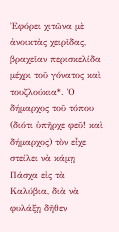Ἐφόρει χιτῶνα μὲ ἀνοικτὰς χειρῖδας, βραχεῖαν περισκελίδα μέχρι τοῦ γόνατος καὶ τουζλούκια*. Ὁ δήμαρχος τοῦ τόπου (διότι ὑπῆρχε φεῦ! καὶ δήμαρχος) τὸν εἶχε στείλει νὰ κάμῃ Πάσχα εἰς τὰ Καλύβια, διὰ νὰ φυλάξῃ δῆθεν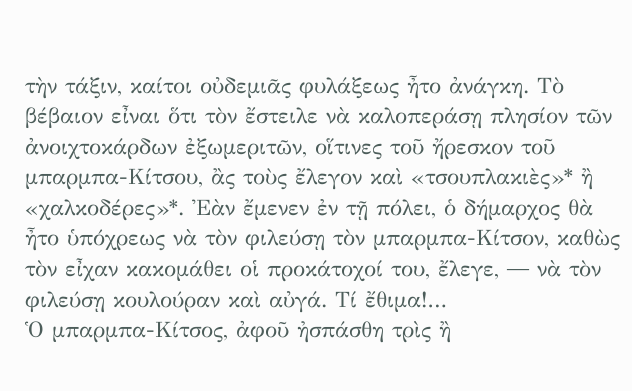τὴν τάξιν, καίτοι οὐδεμιᾶς φυλάξεως ἦτο ἀνάγκη. Τὸ βέβαιον εἶναι ὅτι τὸν ἔστειλε νὰ καλοπεράσῃ πλησίον τῶν ἀνοιχτοκάρδων ἐξωμεριτῶν, οἵτινες τοῦ ἤρεσκον τοῦ μπαρμπα-Κίτσου, ἂς τοὺς ἔλεγον καὶ «τσουπλακιὲς»* ἢ «χαλκοδέρες»*. Ἐὰν ἔμενεν ἐν τῇ πόλει, ὁ δήμαρχος θὰ ἦτο ὑπόχρεως νὰ τὸν φιλεύσῃ τὸν μπαρμπα-Κίτσον, καθὼς τὸν εἶχαν κακομάθει οἱ προκάτοχοί του, ἔλεγε, ― νὰ τὸν φιλεύσῃ κουλούραν καὶ αὐγά. Τί ἔθιμα!…
Ὁ μπαρμπα-Κίτσος, ἀφοῦ ἠσπάσθη τρὶς ἢ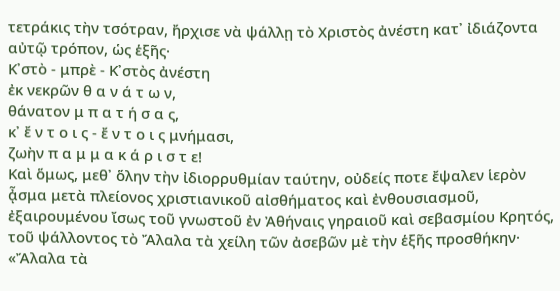τετράκις τὴν τσότραν, ἤρχισε νὰ ψάλλῃ τὸ Χριστὸς ἀνέστη κατ᾽ ἰδιάζοντα αὐτῷ τρόπον, ὡς ἑξῆς·
Κ᾽στὸ - μπρὲ - Κ᾽στὸς ἀνέστη
ἐκ νεκρῶν θ α ν ά τ ω ν,
θάνατον μ π α τ ή σ α ς,
κ᾽ ἔ ν τ ο ι ς - ἔ ν τ ο ι ς μνήμασι,
ζωὴν π α μ μ α κ ά ρ ι σ τ ε!
Καὶ ὅμως, μεθ᾽ ὅλην τὴν ἰδιορρυθμίαν ταύτην, οὐδείς ποτε ἔψαλεν ἱερὸν ᾆσμα μετὰ πλείονος χριστιανικοῦ αἰσθήματος καὶ ἐνθουσιασμοῦ, ἐξαιρουμένου ἴσως τοῦ γνωστοῦ ἐν Ἀθήναις γηραιοῦ καὶ σεβασμίου Κρητός, τοῦ ψάλλοντος τὸ Ἄλαλα τὰ χείλη τῶν ἀσεβῶν μὲ τὴν ἑξῆς προσθήκην· «Ἄλαλα τὰ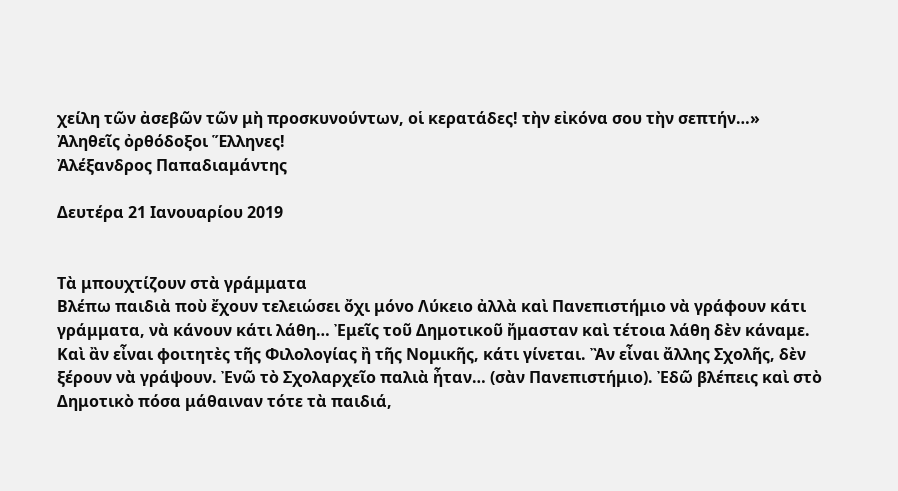χείλη τῶν ἀσεβῶν τῶν μὴ προσκυνούντων, οἱ κερατάδες! τὴν εἰκόνα σου τὴν σεπτήν…»
Ἀληθεῖς ὀρθόδοξοι Ἕλληνες!
Ἀλέξανδρος Παπαδιαμάντης

Δευτέρα 21 Ιανουαρίου 2019


Τὰ μπουχτίζουν στὰ γράμματα
Βλέπω παιδιὰ ποὺ ἔχουν τελειώσει ὄχι μόνο Λύκειο ἀλλὰ καὶ Πανεπιστήμιο νὰ γράφουν κάτι γράμματα, νὰ κάνουν κάτι λάθη… Ἐμεῖς τοῦ Δημοτικοῦ ἤμασταν καὶ τέτοια λάθη δὲν κάναμε. Καὶ ἂν εἶναι φοιτητὲς τῆς Φιλολογίας ἢ τῆς Νομικῆς, κάτι γίνεται. Ἂν εἶναι ἄλλης Σχολῆς, δὲν ξέρουν νὰ γράψουν. Ἐνῶ τὸ Σχολαρχεῖο παλιὰ ἦταν… (σὰν Πανεπιστήμιο). Ἐδῶ βλέπεις καὶ στὸ Δημοτικὸ πόσα μάθαιναν τότε τὰ παιδιά,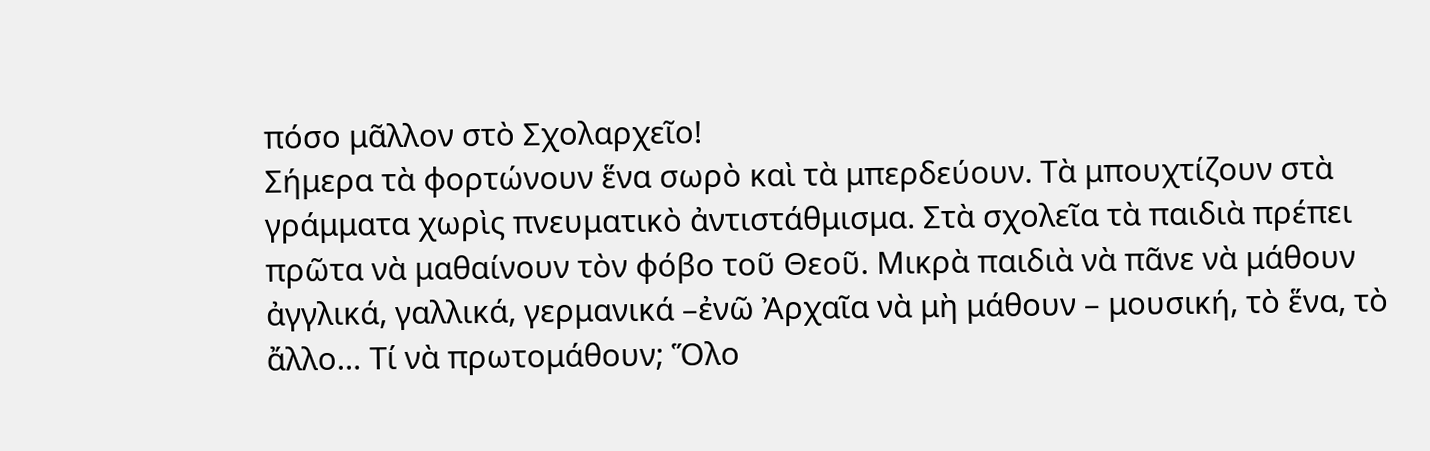πόσο μᾶλλον στὸ Σχολαρχεῖο!
Σήμερα τὰ φορτώνουν ἕνα σωρὸ καὶ τὰ μπερδεύουν. Τὰ μπουχτίζουν στὰ γράμματα χωρὶς πνευματικὸ ἀντιστάθμισμα. Στὰ σχολεῖα τὰ παιδιὰ πρέπει πρῶτα νὰ μαθαίνουν τὸν φόβο τοῦ Θεοῦ. Μικρὰ παιδιὰ νὰ πᾶνε νὰ μάθουν ἀγγλικά, γαλλικά, γερμανικά –ἐνῶ Ἀρχαῖα νὰ μὴ μάθουν – μουσική, τὸ ἕνα, τὸ ἄλλο… Τί νὰ πρωτομάθουν; Ὅλο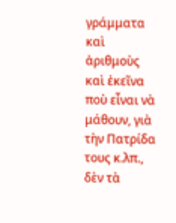γράμματα καὶ ἀριθμοὺς καὶ ἐκεῖνα ποὺ εἶναι νὰ μάθουν, γιὰ τὴν Πατρίδα τους κ.λπ., δὲν τὰ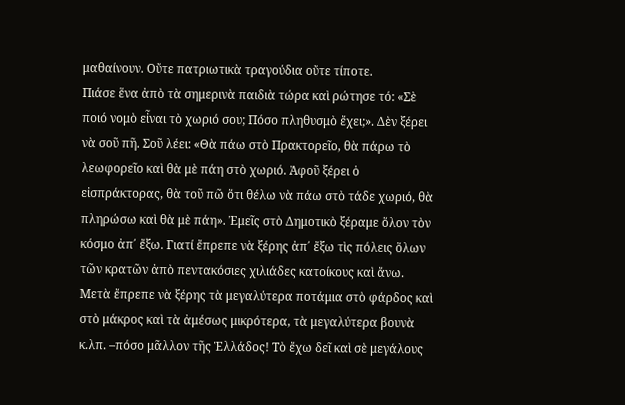μαθαίνουν. Οὔτε πατριωτικὰ τραγούδια οὔτε τίποτε.
Πιάσε ἕνα ἀπὸ τὰ σημερινὰ παιδιὰ τώρα καὶ ρώτησε τό: «Σὲ ποιό νομὸ εἶναι τὸ χωριό σου; Πόσο πληθυσμὸ ἔχει;». Δὲν ξέρει νὰ σοῦ πῆ. Σοῦ λέει: «Θὰ πάω στὸ Πρακτορεῖο, θὰ πάρω τὸ λεωφορεῖο καὶ θὰ μὲ πάη στὸ χωριό. Ἀφοῦ ξέρει ὁ εἰσπράκτορας, θὰ τοῦ πῶ ὅτι θέλω νὰ πάω στὸ τάδε χωριό, θὰ πληρώσω καὶ θὰ μὲ πάη». Ἐμεῖς στὸ Δημοτικὸ ξέραμε ὅλον τὸν κόσμο ἀπ΄ ἔξω. Γιατί ἔπρεπε νὰ ξέρης ἀπ΄ ἔξω τὶς πόλεις ὅλων τῶν κρατῶν ἀπὸ πεντακόσιες χιλιάδες κατοίκους καὶ ἄνω. Μετὰ ἔπρεπε νὰ ξέρης τὰ μεγαλύτερα ποτάμια στὸ φάρδος καὶ στὸ μάκρος καὶ τὰ ἀμέσως μικρότερα, τὰ μεγαλύτερα βουνὰ κ.λπ. –πόσο μᾶλλον τῆς Ἑλλάδος! Τὸ ἔχω δεῖ καὶ σὲ μεγάλους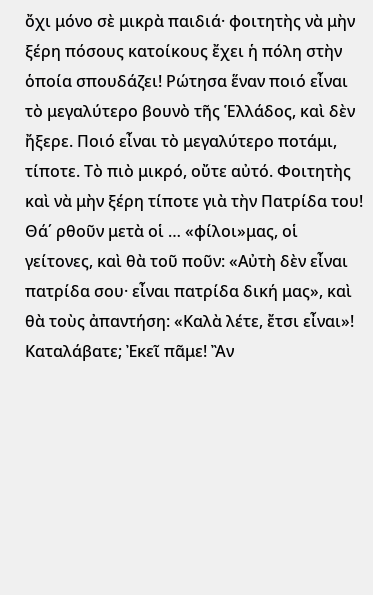ὄχι μόνο σὲ μικρὰ παιδιά· φοιτητὴς νὰ μὴν ξέρη πόσους κατοίκους ἔχει ἡ πόλη στὴν ὁποία σπουδάζει! Ρώτησα ἕναν ποιό εἶναι τὸ μεγαλύτερο βουνὸ τῆς Ἑλλάδος, καὶ δὲν ἤξερε. Ποιό εἶναι τὸ μεγαλύτερο ποτάμι, τίποτε. Τὸ πιὸ μικρό, οὔτε αὐτό. Φοιτητὴς καὶ νὰ μὴν ξέρη τίποτε γιὰ τὴν Πατρίδα του! Θά΄ ρθοῦν μετὰ οἱ … «φίλοι»μας, οἱ γείτονες, καὶ θὰ τοῦ ποῦν: «Αὐτὴ δὲν εἶναι πατρίδα σου· εἶναι πατρίδα δική μας», καὶ θὰ τοὺς ἀπαντήση: «Καλὰ λέτε, ἔτσι εἶναι»! Καταλάβατε; Ἐκεῖ πᾶμε! Ἂν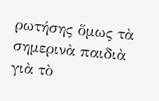ρωτήσης ὅμως τὰ σημερινὰ παιδιὰ γιὰ τὸ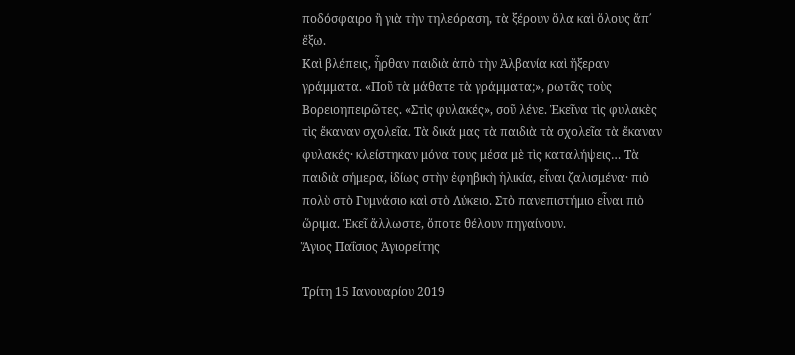ποδόσφαιρο ἢ γιὰ τὴν τηλεόραση, τὰ ξέρουν ὅλα καὶ ὅλους ἄπ΄ ἔξω.
Καὶ βλέπεις, ἦρθαν παιδιὰ ἀπὸ τὴν Ἀλβανία καὶ ἤξεραν γράμματα. «Ποῦ τὰ μάθατε τὰ γράμματα;», ρωτᾶς τοὺς Βορειοηπειρῶτες. «Στὶς φυλακές», σοῦ λένε. Ἐκεῖνα τὶς φυλακὲς τὶς ἔκαναν σχολεῖα. Τὰ δικά μας τὰ παιδιὰ τὰ σχολεῖα τὰ ἔκαναν φυλακές· κλείστηκαν μόνα τους μέσα μὲ τὶς καταλήψεις… Τὰ παιδιὰ σήμερα, ἰδίως στὴν ἐφηβικὴ ἡλικία, εἶναι ζαλισμένα· πιὸ πολὺ στὸ Γυμνάσιο καὶ στὸ Λύκειο. Στὸ πανεπιστήμιο εἶναι πιὸ ὥριμα. Ἐκεῖ ἄλλωστε, ὅποτε θέλουν πηγαίνουν.
Ἅγιος Παΐσιος Ἁγιορείτης

Τρίτη 15 Ιανουαρίου 2019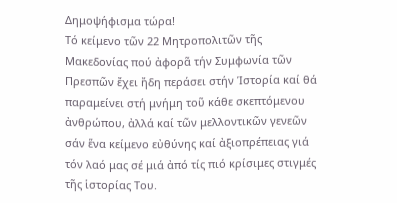Δημοψήφισμα τώρα!
Τό κείμενο τῶν 22 Μητροπολιτῶν τῆς Μακεδονίας πού ἀφορᾶ τήν Συμφωνία τῶν Πρεσπῶν ἔχει ἤδη περάσει στήν Ἱστορία καί θά παραμείνει στή μνήμη τοῦ κάθε σκεπτόμενου ἀνθρώπου, ἀλλά καί τῶν μελλοντικῶν γενεῶν σάν ἕνα κείμενο εὐθύνης καί ἀξιοπρέπειας γιά τόν λαό μας σέ μιά ἀπό τίς πιό κρίσιμες στιγμές τῆς ἱστορίας Του.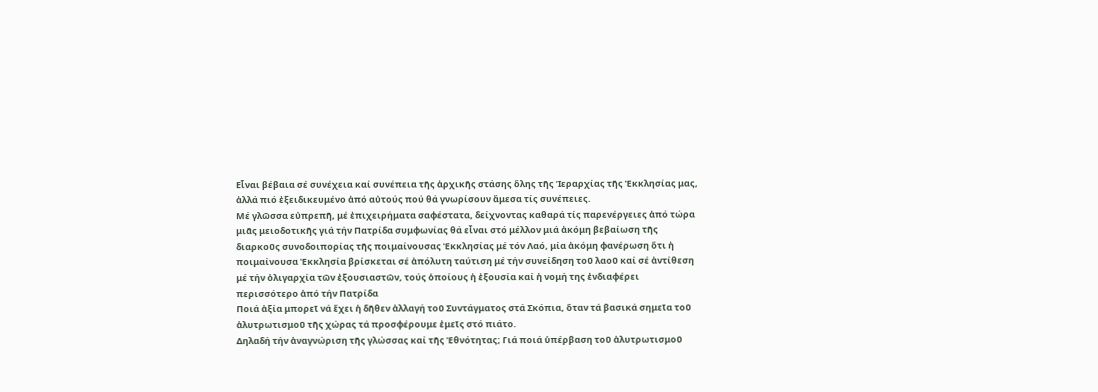Εἶναι βέβαια σέ συνέχεια καί συνέπεια τῆς ἀρχικῆς στάσης ὅλης τῆς Ἱεραρχίας τῆς Ἐκκλησίας μας, ἀλλά πιό ἐξειδικευμένο ἀπό αὐτούς πού θά γνωρίσουν ἄμεσα τίς συνέπειες.
Μέ γλῶσσα εὐπρεπῆ, μέ ἐπιχειρήματα σαφέστατα, δείχνοντας καθαρά τίς παρενέργειες ἀπό τώρα μιᾶς μειοδοτικῆς γιά τήν Πατρίδα συμφωνίας θά εἶναι στό μέλλον μιά ἀκόμη βεβαίωση τῆς διαρκοῦς συνοδοιπορίας τῆς ποιμαίνουσας Ἐκκλησίας μέ τόν Λαό, μία ἀκόμη φανέρωση ὅτι ἡ ποιμαίνουσα Ἐκκλησία βρίσκεται σέ ἀπόλυτη ταύτιση μέ τήν συνείδηση τοῦ λαοῦ καί σέ ἀντίθεση μέ τήν ὀλιγαρχία τῶν ἐξουσιαστῶν, τούς ὁποίους ἡ ἐξουσία καί ἡ νομή της ἐνδιαφέρει περισσότερο ἀπό τήν Πατρίδα
Ποιά ἀξία μπορεῖ νά ἔχει ἡ δῆθεν ἀλλαγή τοῦ Συντάγματος στά Σκόπια, ὅταν τά βασικά σημεῖα τοῦ ἀλυτρωτισμοῦ τῆς χώρας τά προσφέρουμε ἐμεῖς στό πιάτο.
Δηλαδή τήν ἀναγνώριση τῆς γλώσσας καί τῆς Ἐθνότητας; Γιά ποιά ὑπέρβαση τοῦ ἀλυτρωτισμοῦ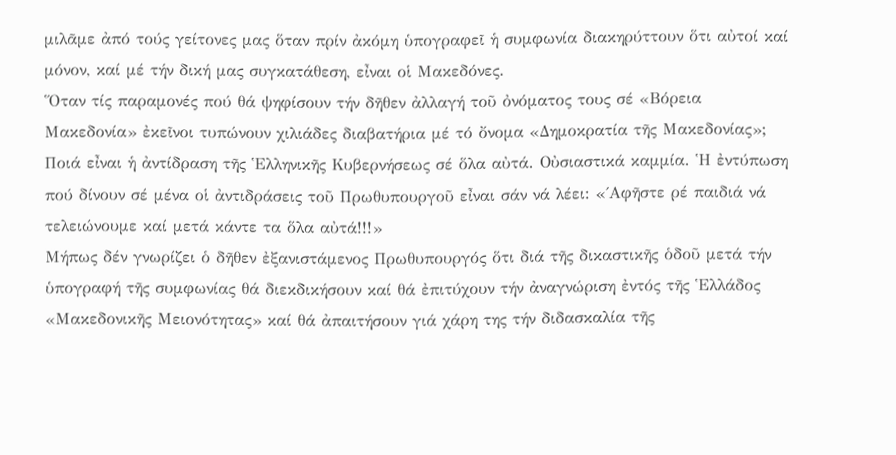μιλᾶμε ἀπό τούς γείτονες μας ὅταν πρίν ἀκόμη ὑπογραφεῖ ἡ συμφωνία διακηρύττουν ὅτι αὐτοί καί μόνον, καί μέ τήν δική μας συγκατάθεση, εἶναι οἱ Μακεδόνες.
Ὅταν τίς παραμονές πού θά ψηφίσουν τήν δῆθεν ἀλλαγή τοῦ ὀνόματος τους σέ «Βόρεια Μακεδονία» ἐκεῖνοι τυπώνουν χιλιάδες διαβατήρια μέ τό ὄνομα «Δημοκρατία τῆς Μακεδονίας»;
Ποιά εἶναι ἡ ἀντίδραση τῆς Ἑλληνικῆς Κυβερνήσεως σέ ὅλα αὐτά. Οὐσιαστικά καμμία. Ἡ ἐντύπωση πού δίνουν σέ μένα οἱ ἀντιδράσεις τοῦ Πρωθυπουργοῦ εἶναι σάν νά λέει: «΄Αφῆστε ρέ παιδιά νά τελειώνουμε καί μετά κάντε τα ὅλα αὐτά!!!»
Μήπως δέν γνωρίζει ὁ δῆθεν ἐξανιστάμενος Πρωθυπουργός ὅτι διά τῆς δικαστικῆς ὁδοῦ μετά τήν ὑπογραφή τῆς συμφωνίας θά διεκδικήσουν καί θά ἐπιτύχουν τήν ἀναγνώριση ἐντός τῆς Ἑλλάδος «Μακεδονικῆς Μειονότητας» καί θά ἀπαιτήσουν γιά χάρη της τήν διδασκαλία τῆς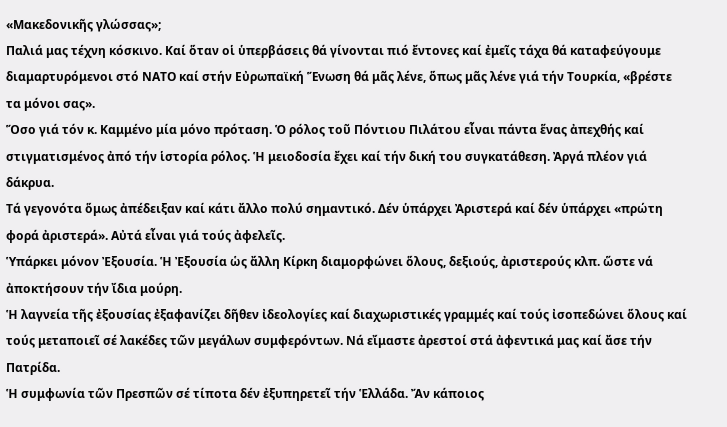«Μακεδονικῆς γλώσσας»;
Παλιά μας τέχνη κόσκινο. Καί ὅταν οἱ ὑπερβάσεις θά γίνονται πιό ἔντονες καί ἐμεῖς τάχα θά καταφεύγουμε διαμαρτυρόμενοι στό ΝΑΤΟ καί στήν Εὐρωπαϊκή Ἕνωση θά μᾶς λένε, ὅπως μᾶς λένε γιά τήν Τουρκία, «βρέστε τα μόνοι σας».
Ὅσο γιά τόν κ. Καμμένο μία μόνο πρόταση. Ὁ ρόλος τοῦ Πόντιου Πιλάτου εἶναι πάντα ἕνας ἀπεχθής καί στιγματισμένος ἀπό τήν ἱστορία ρόλος. Ἡ μειοδοσία ἔχει καί τήν δική του συγκατάθεση. Ἀργά πλέον γιά δάκρυα.
Τά γεγονότα ὅμως ἀπέδειξαν καί κάτι ἄλλο πολύ σημαντικό. Δέν ὑπάρχει Ἀριστερά καί δέν ὑπάρχει «πρώτη φορά ἀριστερά». Αὐτά εἶναι γιά τούς ἀφελεῖς.
Ὑπάρκει μόνον Ἐξουσία. Ἡ Ἐξουσία ὡς ἄλλη Κίρκη διαμορφώνει ὅλους, δεξιούς, ἀριστερούς κλπ. ὥστε νά ἀποκτήσουν τήν ἴδια μούρη.
Ἡ λαγνεία τῆς ἐξουσίας ἐξαφανίζει δῆθεν ἰδεολογίες καί διαχωριστικές γραμμές καί τούς ἰσοπεδώνει ὅλους καί τούς μεταποιεῖ σέ λακέδες τῶν μεγάλων συμφερόντων. Νά εἴμαστε ἀρεστοί στά ἀφεντικά μας καί ἄσε τήν Πατρίδα.
Ἡ συμφωνία τῶν Πρεσπῶν σέ τίποτα δέν ἐξυπηρετεῖ τήν Ἑλλάδα. Ἄν κάποιος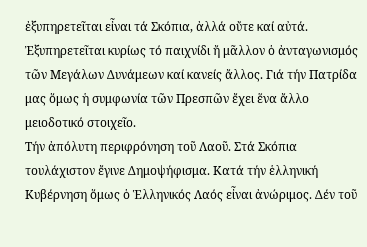ἐξυπηρετεῖται εἶναι τά Σκόπια, ἀλλά οὔτε καί αὐτά. Ἐξυπηρετεῖται κυρίως τό παιχνίδι ἤ μᾶλλον ὁ ἀνταγωνισμός τῶν Μεγάλων Δυνάμεων καί κανείς ἄλλος. Γιά τήν Πατρίδα μας ὅμως ἡ συμφωνία τῶν Πρεσπῶν ἔχει ἕνα ἄλλο μειοδοτικό στοιχεῖο.
Τήν ἀπόλυτη περιφρόνηση τοῦ Λαοῦ. Στά Σκόπια τουλάχιστον ἔγινε Δημοψήφισμα. Κατά τήν ἑλληνική Κυβέρνηση ὅμως ὁ Ἑλληνικός Λαός εἶναι ἀνώριμος. Δέν τοῦ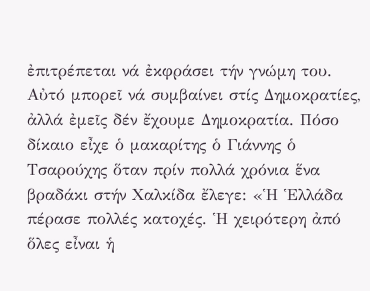ἐπιτρέπεται νά ἐκφράσει τήν γνώμη του.
Αὐτό μπορεῖ νά συμβαίνει στίς Δημοκρατίες, ἀλλά ἐμεῖς δέν ἔχουμε Δημοκρατία. Πόσο δίκαιο εἶχε ὁ μακαρίτης ὁ Γιάννης ὁ Τσαρούχης ὅταν πρίν πολλά χρόνια ἕνα βραδάκι στήν Χαλκίδα ἔλεγε: «Ἡ Ἑλλάδα πέρασε πολλές κατοχές. Ἡ χειρότερη ἀπό ὅλες εἶναι ἡ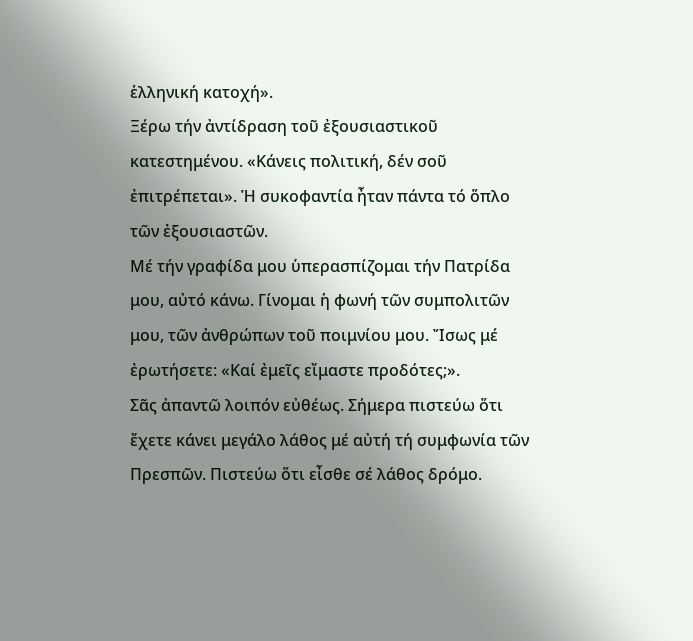ἑλληνική κατοχή».
Ξέρω τήν ἀντίδραση τοῦ ἐξουσιαστικοῦ κατεστημένου. «Κάνεις πολιτική, δέν σοῦ ἐπιτρέπεται». Ἡ συκοφαντία ἦταν πάντα τό ὅπλο τῶν ἐξουσιαστῶν.
Μέ τήν γραφίδα μου ὑπερασπίζομαι τήν Πατρίδα μου, αὐτό κάνω. Γίνομαι ἡ φωνή τῶν συμπολιτῶν μου, τῶν ἀνθρώπων τοῦ ποιμνίου μου. Ἴσως μέ ἐρωτήσετε: «Καί ἐμεῖς εἴμαστε προδότες;».
Σᾶς ἀπαντῶ λοιπόν εὐθέως. Σήμερα πιστεύω ὅτι ἔχετε κάνει μεγάλο λάθος μέ αὐτή τή συμφωνία τῶν Πρεσπῶν. Πιστεύω ὅτι εἶσθε σέ λάθος δρόμο.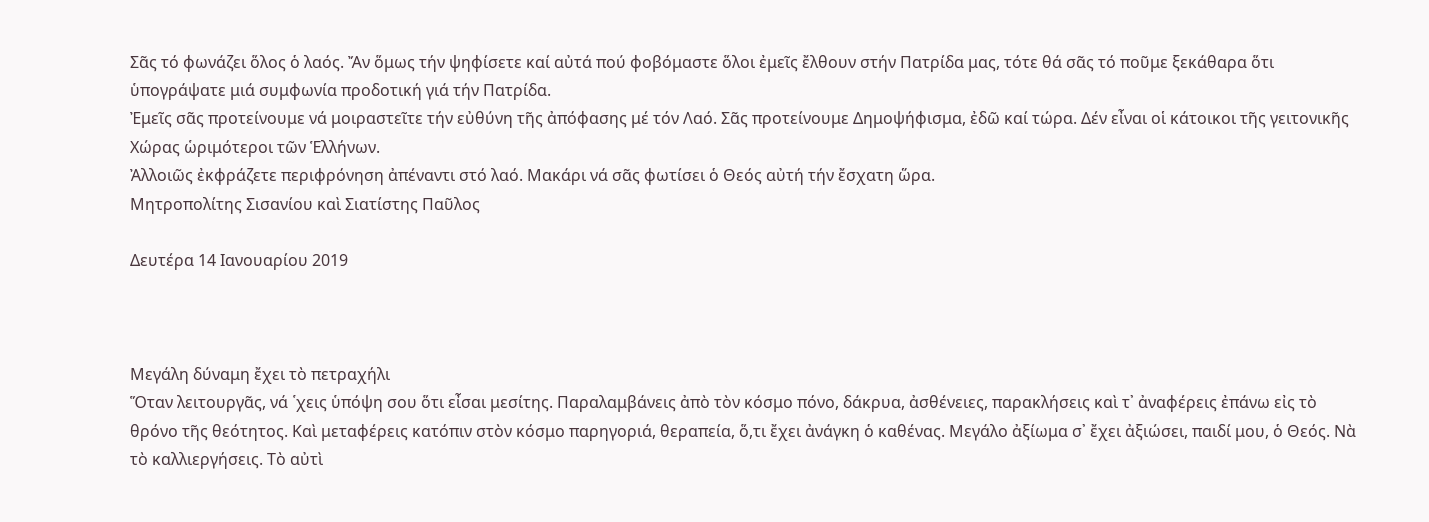Σᾶς τό φωνάζει ὅλος ὁ λαός. Ἄν ὅμως τήν ψηφίσετε καί αὐτά πού φοβόμαστε ὅλοι ἐμεῖς ἔλθουν στήν Πατρίδα μας, τότε θά σᾶς τό ποῦμε ξεκάθαρα ὅτι ὑπογράψατε μιά συμφωνία προδοτική γιά τήν Πατρίδα.
Ἐμεῖς σᾶς προτείνουμε νά μοιραστεῖτε τήν εὐθύνη τῆς ἀπόφασης μέ τόν Λαό. Σᾶς προτείνουμε Δημοψήφισμα, ἐδῶ καί τώρα. Δέν εἶναι οἱ κάτοικοι τῆς γειτονικῆς Χώρας ὡριμότεροι τῶν Ἑλλήνων.
Ἀλλοιῶς ἐκφράζετε περιφρόνηση ἀπέναντι στό λαό. Μακάρι νά σᾶς φωτίσει ὁ Θεός αὐτή τήν ἔσχατη ὥρα.
Μητροπολίτης Σισανίου καὶ Σιατίστης Παῦλος

Δευτέρα 14 Ιανουαρίου 2019



Μεγάλη δύναμη ἔχει τὸ πετραχήλι
Ὅταν λειτουργᾶς, νά ῾χεις ὑπόψη σου ὅτι εἶσαι μεσίτης. Παραλαμβάνεις ἀπὸ τὸν κόσμο πόνο, δάκρυα, ἀσθένειες, παρακλήσεις καὶ τ᾿ ἀναφέρεις ἐπάνω εἰς τὸ θρόνο τῆς θεότητος. Καὶ μεταφέρεις κατόπιν στὸν κόσμο παρηγοριά, θεραπεία, ὅ,τι ἔχει ἀνάγκη ὁ καθένας. Μεγάλο ἀξίωμα σ᾿ ἔχει ἀξιώσει, παιδί μου, ὁ Θεός. Νὰ τὸ καλλιεργήσεις. Τὸ αὐτὶ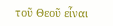τοῦ Θεοῦ εἶναι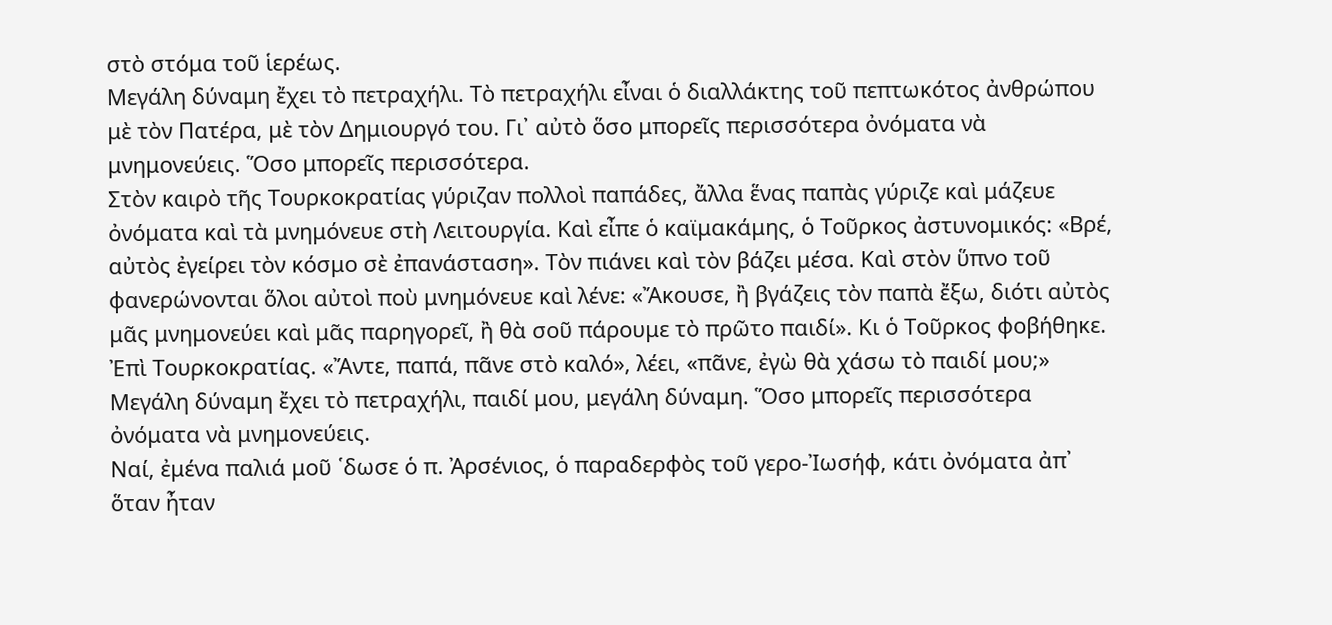στὸ στόμα τοῦ ἱερέως.
Μεγάλη δύναμη ἔχει τὸ πετραχήλι. Τὸ πετραχήλι εἶναι ὁ διαλλάκτης τοῦ πεπτωκότος ἀνθρώπου μὲ τὸν Πατέρα, μὲ τὸν Δημιουργό του. Γι᾿ αὐτὸ ὅσο μπορεῖς περισσότερα ὀνόματα νὰ μνημονεύεις. Ὅσο μπορεῖς περισσότερα.
Στὸν καιρὸ τῆς Τουρκοκρατίας γύριζαν πολλοὶ παπάδες, ἄλλα ἕνας παπὰς γύριζε καὶ μάζευε ὀνόματα καὶ τὰ μνημόνευε στὴ Λειτουργία. Καὶ εἶπε ὁ καϊμακάμης, ὁ Τοῦρκος ἀστυνομικός: «Βρέ, αὐτὸς ἐγείρει τὸν κόσμο σὲ ἐπανάσταση». Τὸν πιάνει καὶ τὸν βάζει μέσα. Καὶ στὸν ὕπνο τοῦ φανερώνονται ὅλοι αὐτοὶ ποὺ μνημόνευε καὶ λένε: «Ἄκουσε, ἢ βγάζεις τὸν παπὰ ἔξω, διότι αὐτὸς μᾶς μνημονεύει καὶ μᾶς παρηγορεῖ, ἢ θὰ σοῦ πάρουμε τὸ πρῶτο παιδί». Κι ὁ Τοῦρκος φοβήθηκε. Ἐπὶ Τουρκοκρατίας. «Ἄντε, παπά, πᾶνε στὸ καλό», λέει, «πᾶνε, ἐγὼ θὰ χάσω τὸ παιδί μου;»
Μεγάλη δύναμη ἔχει τὸ πετραχήλι, παιδί μου, μεγάλη δύναμη. Ὅσο μπορεῖς περισσότερα ὀνόματα νὰ μνημονεύεις.
Ναί, ἐμένα παλιά μοῦ ῾δωσε ὁ π. Ἀρσένιος, ὁ παραδερφὸς τοῦ γερο-Ἰωσήφ, κάτι ὀνόματα ἀπ᾿ ὅταν ἦταν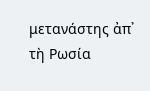μετανάστης ἀπ᾿ τὴ Ρωσία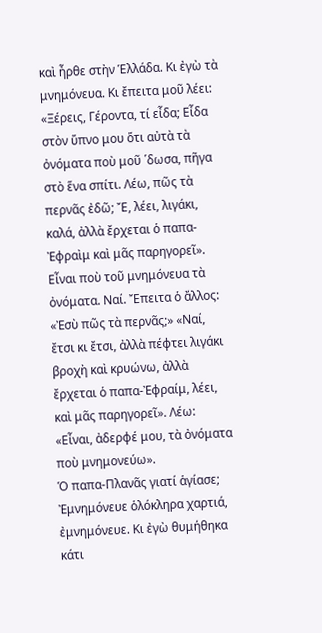καὶ ἦρθε στὴν Ἑλλάδα. Κι ἐγὼ τὰ μνημόνευα. Κι ἔπειτα μοῦ λέει: «Ξέρεις, Γέροντα, τί εἶδα; Εἶδα στὸν ὕπνο μου ὅτι αὐτὰ τὰ ὀνόματα ποὺ μοῦ ῾δωσα, πῆγα στὸ ἕνα σπίτι. Λέω, πῶς τὰ περνᾶς ἐδῶ; Ἔ, λέει, λιγάκι, καλά, ἀλλὰ ἔρχεται ὁ παπα-Ἐφραὶμ καὶ μᾶς παρηγορεῖ». Εἶναι ποὺ τοῦ μνημόνευα τὰ ὀνόματα. Ναί. Ἔπειτα ὁ ἄλλος: «Ἐσὺ πῶς τὰ περνᾶς;» «Ναί, ἔτσι κι ἔτσι, ἀλλὰ πέφτει λιγάκι βροχὴ καὶ κρυώνω, ἀλλὰ ἔρχεται ὁ παπα-Ἐφραίμ, λέει, καὶ μᾶς παρηγορεῖ». Λέω: «Εἶναι, ἀδερφέ μου, τὰ ὀνόματα ποὺ μνημονεύω».
Ὁ παπα-Πλανᾶς γιατί ἁγίασε; Ἐμνημόνευε ὁλόκληρα χαρτιά, ἐμνημόνευε. Κι ἐγὼ θυμήθηκα κάτι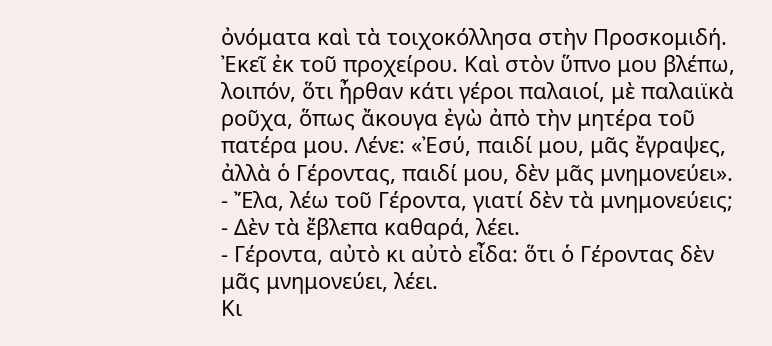ὀνόματα καὶ τὰ τοιχοκόλλησα στὴν Προσκομιδή. Ἐκεῖ ἐκ τοῦ προχείρου. Καὶ στὸν ὕπνο μου βλέπω, λοιπόν, ὅτι ἦρθαν κάτι γέροι παλαιοί, μὲ παλαιϊκὰ ροῦχα, ὅπως ἄκουγα ἐγὼ ἀπὸ τὴν μητέρα τοῦ πατέρα μου. Λένε: «Ἐσύ, παιδί μου, μᾶς ἔγραψες, ἀλλὰ ὁ Γέροντας, παιδί μου, δὲν μᾶς μνημονεύει».
- Ἔλα, λέω τοῦ Γέροντα, γιατί δὲν τὰ μνημονεύεις;
- Δὲν τὰ ἔβλεπα καθαρά, λέει.
- Γέροντα, αὐτὸ κι αὐτὸ εἶδα: ὅτι ὁ Γέροντας δὲν μᾶς μνημονεύει, λέει.
Κι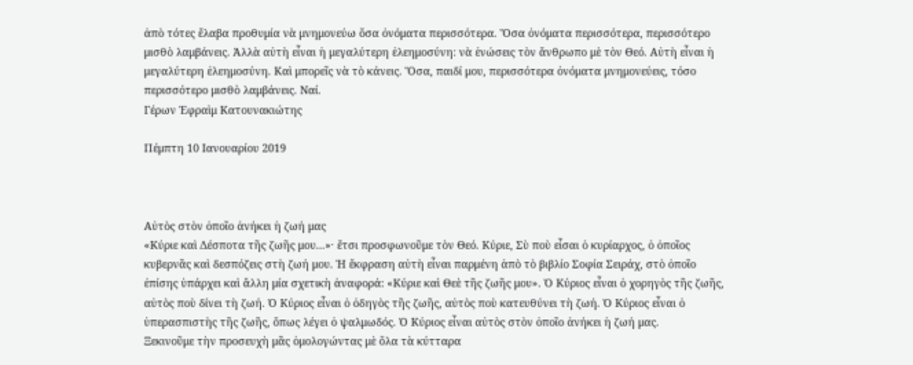ἀπὸ τότες ἔλαβα προθυμία νὰ μνημονεύω ὅσα ὀνόματα περισσότερα. Ὅσα ὀνόματα περισσότερα, περισσότερο μισθὸ λαμβάνεις. Ἀλλὰ αὐτὴ εἶναι ἡ μεγαλύτερη ἐλεημοσύνη: νὰ ἑνώσεις τὸν ἄνθρωπο μὲ τὸν Θεό. Αὐτὴ εἶναι ἡ μεγαλύτερη ἐλεημοσύνη. Καὶ μπορεῖς νὰ τὸ κάνεις. Ὅσα, παιδί μου, περισσότερα ὀνόματα μνημονεύεις, τόσο περισσότερο μισθὸ λαμβάνεις. Ναί.
Γέρων Ἐφραὶμ Κατουνακιώτης

Πέμπτη 10 Ιανουαρίου 2019



Αὐτὸς στὸν ὁποῖο ἀνήκει ἡ ζωή μας
«Κύριε καὶ Δέσποτα τῆς ζωῆς μου...»· ἔτσι προσφωνοῦμε τὸν Θεό. Κύριε, Σὺ ποὺ εἶσαι ὁ κυρίαρχος, ὁ ὁποῖος κυβερνᾶς καὶ δεσπόζεις στὴ ζωή μου. Ἡ ἔκφραση αὐτὴ εἶναι παρμένη ἀπὸ τὸ βιβλίο Σοφία Σειράχ, στὸ ὁποῖο ἐπίσης ὑπάρχει καὶ ἄλλη μία σχετικὴ ἀναφορά: «Κύριε καὶ Θεὲ τῆς ζωῆς μου». Ὁ Κύριος εἶναι ὁ χορηγὸς τῆς ζωῆς, αὐτὸς ποὺ δίνει τὴ ζωή. Ὁ Κύριος εἶναι ὁ ὁδηγὸς τῆς ζωῆς, αὐτὸς ποὺ κατευθύνει τὴ ζωή. Ὁ Κύριος εἶναι ὁ ὑπερασπιστὴς τῆς ζωῆς, ὅπως λέγει ὁ ψαλμωδός. Ὁ Κύριος εἶναι αὐτὸς στὸν ὁποῖο ἀνήκει ἡ ζωή μας.
Ξεκινοῦμε τὴν προσευχὴ μᾶς ὁμολογώντας μὲ ὅλα τὰ κύτταρα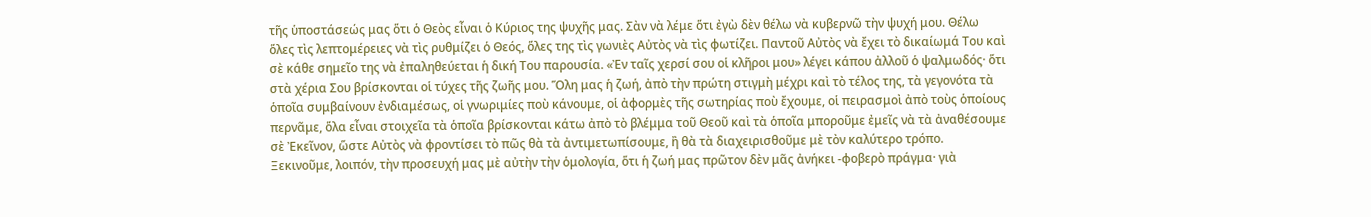τῆς ὑποστάσεώς μας ὅτι ὁ Θεὸς εἶναι ὁ Κύριος της ψυχῆς μας. Σὰν νὰ λέμε ὅτι ἐγὼ δὲν θέλω νὰ κυβερνῶ τὴν ψυχή μου. Θέλω ὅλες τὶς λεπτομέρειες νὰ τὶς ρυθμίζει ὁ Θεός, ὅλες της τὶς γωνιὲς Αὐτὸς νὰ τὶς φωτίζει. Παντοῦ Αὐτὸς νὰ ἔχει τὸ δικαίωμά Του καὶ σὲ κάθε σημεῖο της νὰ ἐπαληθεύεται ἡ δική Του παρουσία. «Ἐν ταῖς χερσί σου οἱ κλῆροι μου» λέγει κάπου ἀλλοῦ ὁ ψαλμωδός· ὅτι στὰ χέρια Σου βρίσκονται οἱ τύχες τῆς ζωῆς μου. Ὅλη μας ἡ ζωή, ἀπὸ τὴν πρώτη στιγμὴ μέχρι καὶ τὸ τέλος της, τὰ γεγονότα τὰ ὁποῖα συμβαίνουν ἐνδιαμέσως, οἱ γνωριμίες ποὺ κάνουμε, οἱ ἀφορμὲς τῆς σωτηρίας ποὺ ἔχουμε, οἱ πειρασμοὶ ἀπὸ τοὺς ὁποίους περνᾶμε, ὅλα εἶναι στοιχεῖα τὰ ὁποῖα βρίσκονται κάτω ἀπὸ τὸ βλέμμα τοῦ Θεοῦ καὶ τὰ ὁποῖα μποροῦμε ἐμεῖς νὰ τὰ ἀναθέσουμε σὲ Ἐκεῖνον, ὥστε Αὐτὸς νὰ φροντίσει τὸ πῶς θὰ τὰ ἀντιμετωπίσουμε, ἢ θὰ τὰ διαχειρισθοῦμε μὲ τὸν καλύτερο τρόπο.
Ξεκινοῦμε, λοιπόν, τὴν προσευχή μας μὲ αὐτὴν τὴν ὁμολογία, ὅτι ἡ ζωή μας πρῶτον δὲν μᾶς ἀνήκει -φοβερὸ πράγμα· γιὰ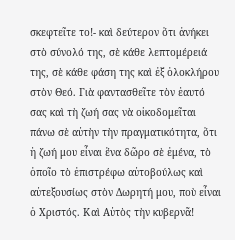σκεφτεῖτε το!- καὶ δεύτερον ὅτι ἀνήκει στὸ σύνολό της, σὲ κάθε λεπτομέρειά της, σὲ κάθε φάση της καὶ ἐξ ὁλοκλήρου στὸν Θεό. Γιὰ φαντασθεῖτε τὸν ἑαυτό σας καὶ τὴ ζωή σας νὰ οἰκοδομεῖται πάνω σὲ αὐτὴν τὴν πραγματικότητα, ὅτι ἡ ζωή μου εἶναι ἕνα δῶρο σὲ ἐμένα, τὸ ὁποῖο τὸ ἐπιστρέφω αὐτοβούλως καὶ αὐτεξουσίως στὸν Δωρητή μου, ποὺ εἶναι ὁ Χριστός. Καὶ Αὐτὸς τὴν κυβερνᾶ!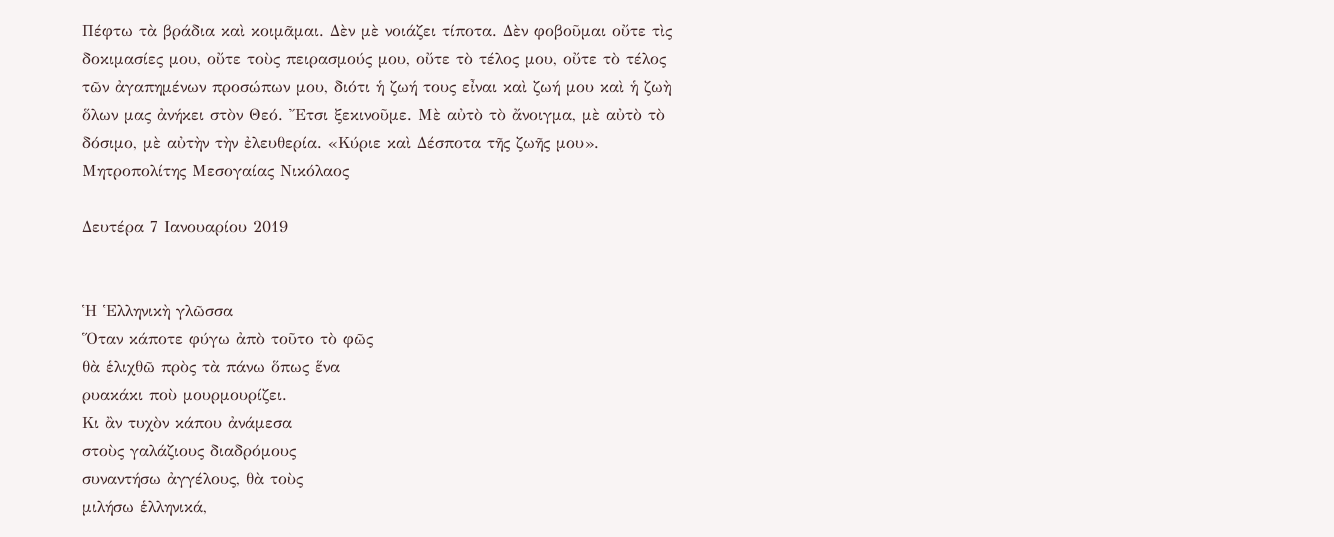Πέφτω τὰ βράδια καὶ κοιμᾶμαι. Δὲν μὲ νοιάζει τίποτα. Δὲν φοβοῦμαι οὔτε τὶς δοκιμασίες μου, οὔτε τοὺς πειρασμούς μου, οὔτε τὸ τέλος μου, οὔτε τὸ τέλος τῶν ἀγαπημένων προσώπων μου, διότι ἡ ζωή τους εἶναι καὶ ζωή μου καὶ ἡ ζωὴ ὅλων μας ἀνήκει στὸν Θεό. Ἔτσι ξεκινοῦμε. Μὲ αὐτὸ τὸ ἄνοιγμα, μὲ αὐτὸ τὸ δόσιμο, μὲ αὐτὴν τὴν ἐλευθερία. «Κύριε καὶ Δέσποτα τῆς ζωῆς μου».
Μητροπολίτης Μεσογαίας Νικόλαος

Δευτέρα 7 Ιανουαρίου 2019


Ἡ Ἑλληνικὴ γλῶσσα
Ὅταν κάποτε φύγω ἀπὸ τοῦτο τὸ φῶς
θὰ ἑλιχθῶ πρὸς τὰ πάνω ὅπως ἕνα
ρυακάκι ποὺ μουρμουρίζει.
Κι ἂν τυχὸν κάπου ἀνάμεσα
στοὺς γαλάζιους διαδρόμους
συναντήσω ἀγγέλους, θὰ τοὺς
μιλήσω ἑλληνικά,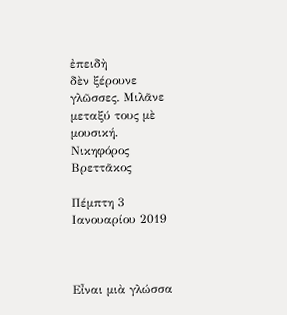ἐπειδὴ
δὲν ξέρουνε γλῶσσες. Μιλᾶνε
μεταξύ τους μὲ μουσική.
Νικηφόρος Βρεττᾶκος

Πέμπτη 3 Ιανουαρίου 2019



Εἶναι μιὰ γλώσσα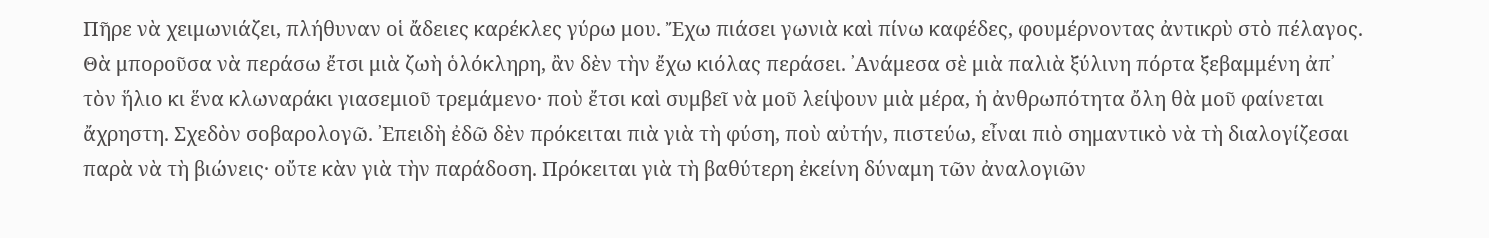Πῆρε νὰ χειμωνιάζει, πλήθυναν οἱ ἄδειες καρέκλες γύρω μου. Ἔχω πιάσει γωνιὰ καὶ πίνω καφέδες, φουμέρνοντας ἀντικρὺ στὸ πέλαγος. Θὰ μποροῦσα νὰ περάσω ἔτσι μιὰ ζωὴ ὁλόκληρη, ἂν δὲν τὴν ἔχω κιόλας περάσει. ᾽Ανάμεσα σὲ μιὰ παλιὰ ξύλινη πόρτα ξεβαμμένη ἀπ᾽ τὸν ἥλιο κι ἕνα κλωναράκι γιασεμιοῦ τρεμάμενο· ποὺ ἔτσι καὶ συμβεῖ νὰ μοῦ λείψουν μιὰ μέρα, ἡ ἀνθρωπότητα ὄλη θὰ μοῦ φαίνεται ἄχρηστη. Σχεδὸν σοβαρολογῶ. ᾽Επειδὴ ἐδῶ δὲν πρόκειται πιὰ γιὰ τὴ φύση, ποὺ αὐτήν, πιστεύω, εἶναι πιὸ σημαντικὸ νὰ τὴ διαλογίζεσαι παρὰ νὰ τὴ βιώνεις· οὔτε κὰν γιὰ τὴν παράδοση. Πρόκειται γιὰ τὴ βαθύτερη ἐκείνη δύναμη τῶν ἀναλογιῶν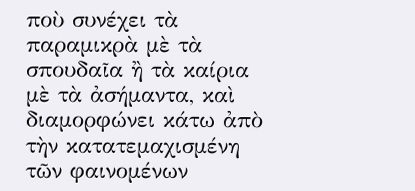ποὺ συνέχει τὰ παραμικρὰ μὲ τὰ σπουδαῖα ἢ τὰ καίρια μὲ τὰ ἀσήμαντα, καὶ διαμορφώνει κάτω ἀπὸ τὴν κατατεμαχισμένη τῶν φαινομένων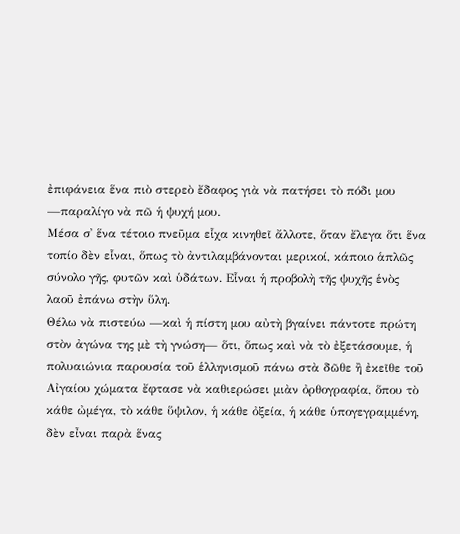ἐπιφάνεια ἕνα πιὸ στερεὸ ἔδαφος γιὰ νὰ πατήσει τὸ πόδι μου —παραλίγο νὰ πῶ ἡ ψυχή μου.
Μέσα σ᾿ ἕνα τέτοιο πνεῦμα εἷχα κινηθεῖ ἄλλοτε, ὅταν ἔλεγα ὅτι ἕνα τοπίο δὲν εἷναι, ὅπως τὸ ἀντιλαμβάνονται μερικοί, κάποιο ἁπλῶς σύνολο γῆς, φυτῶν καὶ ὑδάτων. Εἷναι ἡ προβολὴ τῆς ψυχῆς ἑνὸς λαοῦ ἐπάνω στὴν ὕλη.
Θέλω νὰ πιστεύω —καὶ ἡ πίστη μου αὐτὴ βγαίνει πάντοτε πρώτη στὸν ἀγώνα της μὲ τὴ γνώση— ὅτι, ὅπως καὶ νὰ τὸ ἐξετάσουμε, ἡ πολυαιώνια παρουσία τοῦ ἑλληνισμοῦ πάνω στὰ δῶθε ἢ ἐκεῖθε τοῦ Αἰγαίου χώματα ἔφτασε νὰ καθιερώσει μιὰν ὀρθογραφία, ὅπου τὸ κάθε ὠμέγα, τὸ κάθε ὕψιλον, ἡ κάθε ὀξεία, ἡ κάθε ὑπογεγραμμένη, δὲν εἶναι παρὰ ἕνας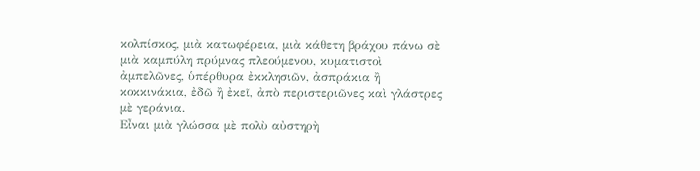κολπίσκος, μιὰ κατωφέρεια, μιὰ κάθετη βράχου πάνω σὲ μιὰ καμπύλη πρύμνας πλεούμενου, κυματιστοὶ ἀμπελῶνες, ὑπέρθυρα ἐκκλησιῶν, ἀσπράκια ἢ κοκκινάκια, ἐδῶ ἢ ἐκεῖ, ἀπὸ περιστεριῶνες καὶ γλάστρες μὲ γεράνια.
Εἶναι μιὰ γλώσσα μὲ πολὺ αὐστηρὴ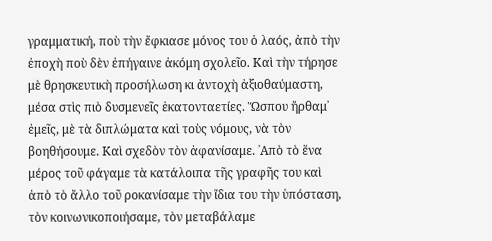γραμματική, ποὺ τὴν ἔφκιασε μόνος του ὁ λαός, ἀπὸ τὴν ἐποχὴ ποὺ δὲν ἐπήγαινε ἀκόμη σχολεῖο. Καὶ τὴν τήρησε μὲ θρησκευτικὴ προσήλωση κι ἀντοχὴ ἀξιοθαύμαστη, μέσα στὶς πιὸ δυσμενεῖς ἑκατονταετίες. Ὥσπου ἤρθαμ᾿ ἐμεῖς, μὲ τὰ διπλώματα καὶ τοὺς νόμους, νὰ τὸν βοηθήσουμε. Καὶ σχεδὸν τὸν ἀφανίσαμε. ᾽Απὸ τὸ ἕνα μέρος τοῦ φάγαμε τὰ κατάλοιπα τῆς γραφῆς του καὶ ἀπὸ τὸ ἄλλο τοῦ ροκανίσαμε τὴν ἴδια του τὴν ὑπόσταση, τὸν κοινωνικοποιήσαμε, τὸν μεταβάλαμε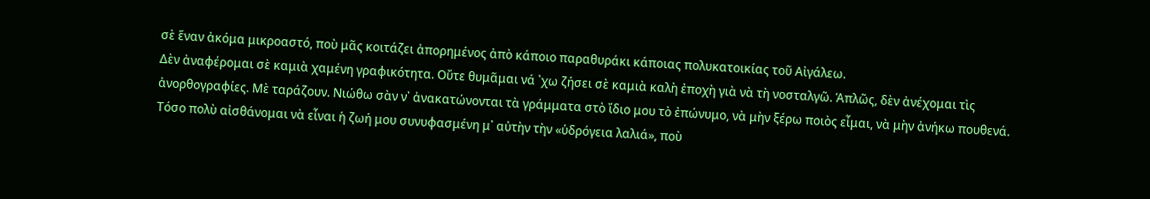σὲ ἕναν ἀκόμα μικροαστό, ποὺ μᾶς κοιτάζει ἀπορημένος ἀπὸ κάποιο παραθυράκι κάποιας πολυκατοικίας τοῦ Αἰγάλεω.
Δὲν ἀναφέρομαι σὲ καμιὰ χαμένη γραφικότητα. Οὔτε θυμᾶμαι νά ᾽χω ζήσει σὲ καμιὰ καλὴ ἐποχὴ γιὰ νὰ τὴ νοσταλγῶ. Ἁπλῶς, δὲν ἀνέχομαι τὶς ἀνορθογραφίες. Μὲ ταράζουν. Νιώθω σὰν ν᾿ ἀνακατώνονται τὰ γράμματα στὸ ἴδιο μου τὸ ἐπώνυμο, νὰ μὴν ξέρω ποιὸς εἶμαι, νὰ μὴν ἀνήκω πουθενά. Τόσο πολὺ αἰσθάνομαι νὰ εἶναι ἡ ζωή μου συνυφασμένη μ᾿ αὐτὴν τὴν «ὑδρόγεια λαλιά», ποὺ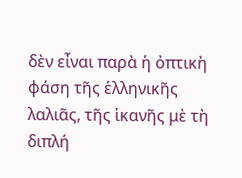δὲν εἶναι παρὰ ἡ ὀπτικὴ φάση τῆς ἑλληνικῆς λαλιᾶς, τῆς ἱκανῆς μὲ τὴ διπλή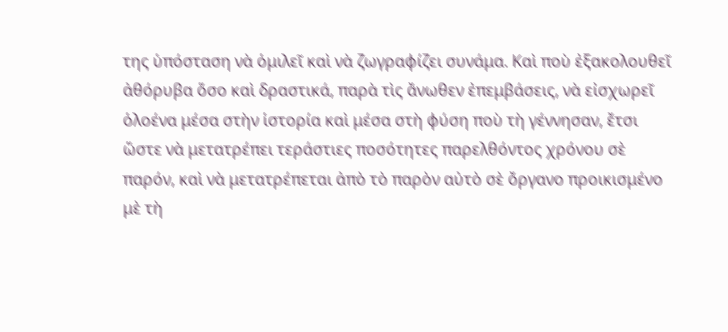της ὑπόσταση νὰ ὁμιλεῖ καὶ νὰ ζωγραφίζει συνάμα. Καὶ ποὺ ἐξακολουθεῖ ἀθόρυβα ὅσο καὶ δραστικά, παρὰ τὶς ἄνωθεν ἐπεμβάσεις, νὰ εἰσχωρεῖ ὁλοένα μέσα στὴν ἱστορία καὶ μέσα στὴ φύση ποὺ τὴ γέννησαν, ἔτσι ὥστε νὰ μετατρέπει τεράστιες ποσότητες παρελθόντος χρόνου σὲ παρόν, καὶ νὰ μετατρέπεται ἀπὸ τὸ παρὸν αὐτὸ σὲ ὄργανο προικισμένο μὲ τὴ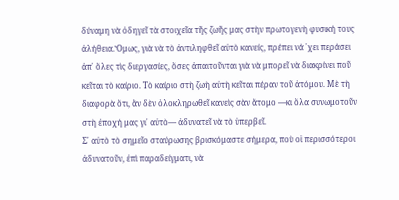δύναμη νὰ ὁδηγεῖ τὰ στοιχεῖα τῆς ζωῆς μας στὴν πρωτογενὴ φυσική τους ἀλήθεια.Ὅμως, γιὰ νὰ τὸ ἀντιληφθεῖ αὐτὸ κανείς, πρέπει νά ᾽χει περάσει ἀπ᾿ ὅλες τὶς διεργασίες, ὅσες ἀπαιτοῦνται γιὰ νὰ μπορεῖ νὰ διακρίνει ποῦ κεῖται τὸ καίριο. Τὸ καίριο στὴ ζωὴ αὐτὴ κεῖται πέραν τοῦ ἀτόμου. Μὲ τὴ διαφορὰ ὅτι, ἂν δὲν ὁλοκληρωθεῖ κανεὶς σὰν ἄτομο —κι ὅλα συνωμοτοῦν στὴ ἐποχή μας γι᾿ αὐτὸ— ἀδυνατεῖ νὰ τὸ ὑπερβεῖ.
Σ᾿ αὐτὸ τὸ σημεῖο σταύρωσης βρισκόμαστε σήμερα, ποὺ οἱ περισσότεροι ἀδυνατοῦν, ἐπὶ παραδείγματι, νὰ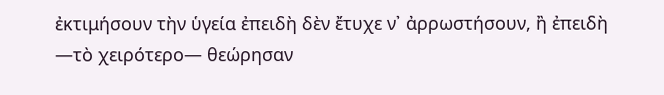ἐκτιμήσουν τὴν ὑγεία ἐπειδὴ δὲν ἔτυχε ν᾿ ἀρρωστήσουν, ἢ ἐπειδὴ —τὸ χειρότερο— θεώρησαν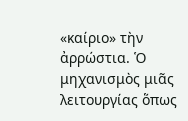«καίριο» τὴν ἀρρώστια. Ὁ μηχανισμὸς μιᾶς λειτουργίας ὅπως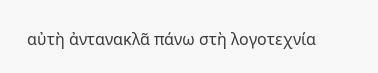αὐτὴ ἀντανακλᾶ πάνω στὴ λογοτεχνία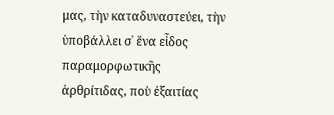μας, τὴν καταδυναστεύει, τὴν ὑποβάλλει σ᾿ ἕνα εἶδος παραμορφωτικῆς ἀρθρίτιδας, ποὺ ἐξαιτίας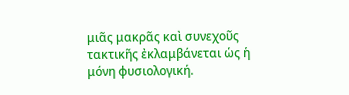μιᾶς μακρᾶς καὶ συνεχοῦς τακτικῆς ἐκλαμβάνεται ὡς ἡ μόνη φυσιολογική.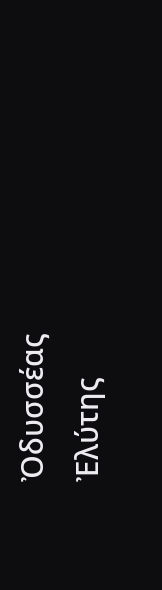Ὀδυσσέας Ἐλύτης